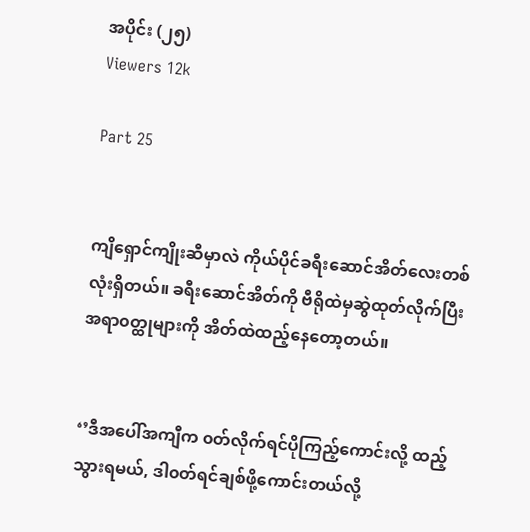အပိုင်း (၂၅)
Viewers 12k

Part 25


ကျိရှောင်ကျိုးဆီမှာလဲ ကိုယ်ပိုင်ခရီးဆောင်အိတ်လေးတစ်လုံးရှိတယ်။ ခရီးဆောင်အိတ်ကို ဗီရိုထဲမှဆွဲထုတ်လိုက်ပြီး အရာ၀တ္ထုများကို အိတ်ထဲထည့်နေတော့တယ်။


‘’ဒီအပေါ်အကျီက ၀တ်လိုက်ရင်ပိုကြည့်ကောင်းလို့ ထည့်သွားရမယ်, ဒါ၀တ်ရင်ချစ်ဖို့ကောင်းတယ်လို့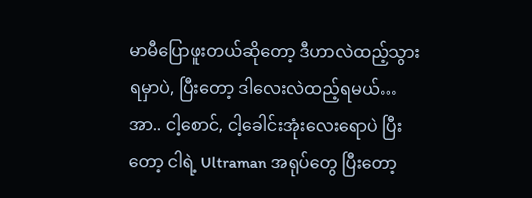မာမီပြောဖူးတယ်ဆိုတော့ ဒီဟာလဲထည့်သွားရမှာပဲ, ပြီးတော့ ဒါလေးလဲထည့်ရမယ်…အာ.. ငါ့စောင်, ငါ့ခေါင်းအုံးလေးရောပဲ ပြီးတော့ ငါရဲ့ Ultraman အရုပ်တွေ ပြီးတော့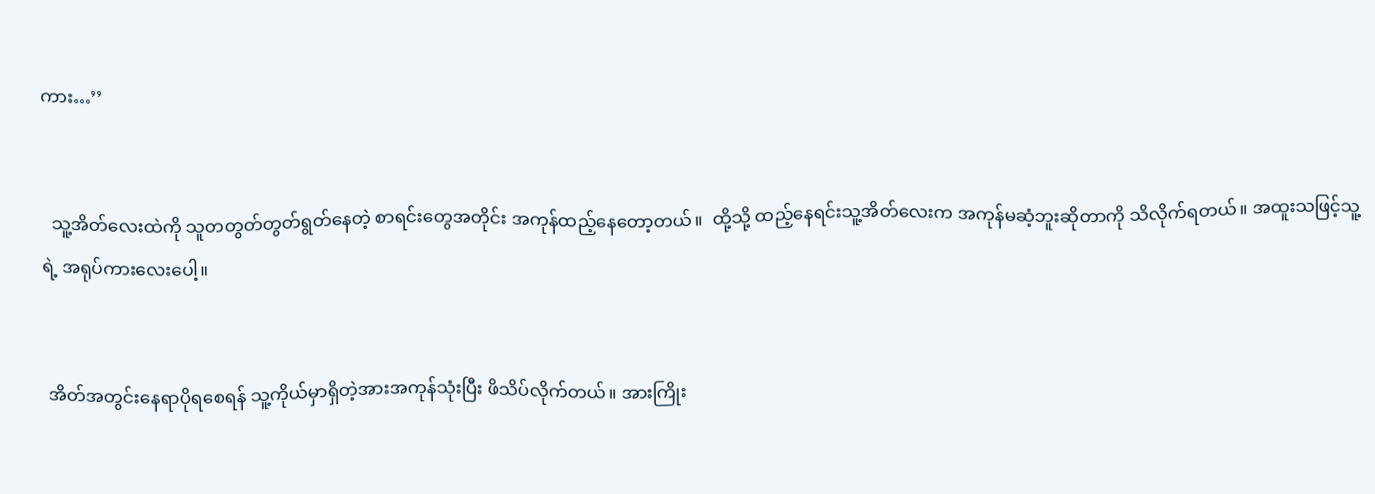ကား…’’


  သူ့အိတ်လေးထဲကို သူတတွတ်တွတ်ရွတ်နေတဲ့ စာရင်းတွေအတိုင်း အကုန်ထည့်နေတော့တယ်။  ထို့သို့ ထည့်နေရင်းသူ့အိတ်လေးက အကုန်မဆံ့ဘူးဆိုတာကို သိလိုက်ရတယ်။ အထူးသဖြင့်သူ့ရဲ့ အရုပ်ကားလေးပေါ့။


 အိတ်အတွင်းနေရာပိုရစေရန် သူ့ကိုယ်မှာရှိတဲ့အားအကုန်သုံးပြီး ဖိသိပ်လိုက်တယ်။ အားကြိုး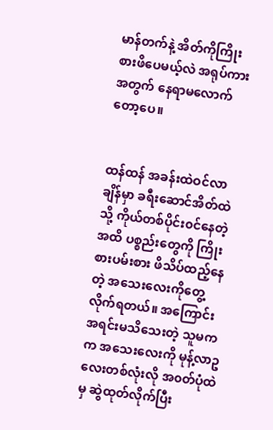မာန်တက်နဲ့ အိတ်ကိုကြိုးစားဖိပေမယ့်လဲ အရုပ်ကားအတွက် နေရာမလောက်တော့ပေ။


ထန်ထန် အခန်းထဲဝင်လာချိန်မှာ ခရီးဆောင်အိတ်ထဲသို့ ကိုယ်တစ်ပိုင်း၀င်နေတဲ့အထိ ပစ္စည်းတွေကို ကြိုးစားပမ်းစား ဖိသိပ်ထည့်နေတဲ့ အသေးလေးကိုတွေ့လိုက်ရတယ်။ အကြောင်းအရင်းမသိသေးတဲ့ သူမက  က အသေးလေးကို မုန့်လာဥလေးတစ်လုံးလို အ၀တ်ပုံထဲမှ ဆွဲထုတ်လိုက်ပြီး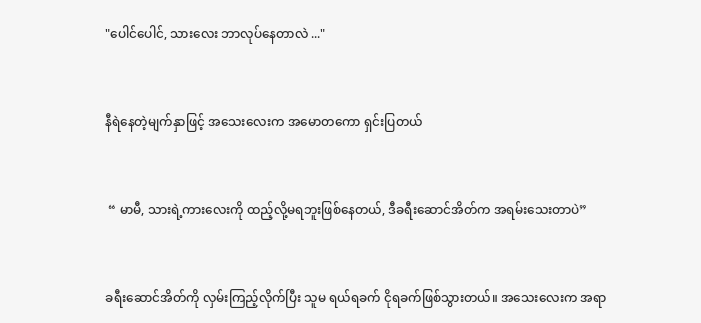"ပေါင်ပေါင်, သားလေး ဘာလုပ်နေတာလဲ ..."


နီရဲနေတဲ့မျက်နှာဖြင့် အသေးလေးက အမောတကော ရှင်းပြတယ်


 “ မာမီ, သားရဲ့ကားလေးကို ထည့်လို့မရဘူးဖြစ်နေတယ်, ဒီခရီးဆောင်အိတ်က အရမ်းသေးတာပဲ”


ခရီးဆောင်အိတ်ကို လှမ်းကြည့်လိုက်ပြီး သူမ ရယ်ရခက် ငိုရခက်ဖြစ်သွားတယ်။ အသေးလေးက အရာ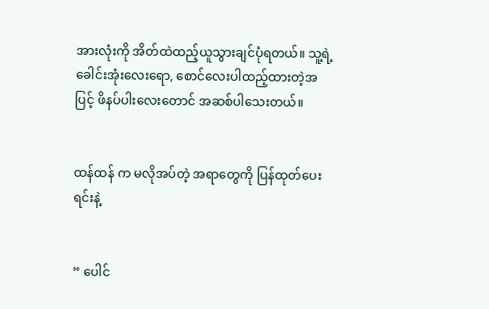အားလုံးကို အိတ်ထဲထည့်ယူသွားချင်ပုံရတယ်။ သူ့ရဲ့ ခေါင်းအုံးလေးရော, စောင်လေးပါထည့်ထားတဲ့အပြင့် ဖိနပ်ပါးလေးတောင် အဆစ်ပါသေးတယ်။


ထန်ထန် က မလိုအပ်တဲ့ အရာတွေကို ပြန်ထုတ်ပေးရင်းနဲ့


“ ပေါင်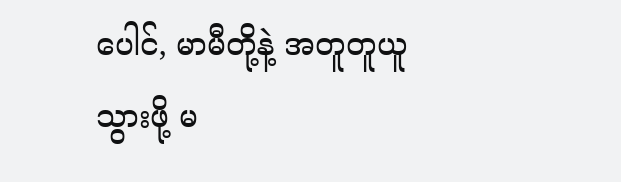ပေါင်, မာမီတို့နဲ့ အတူတူယူသွားဖို့ မ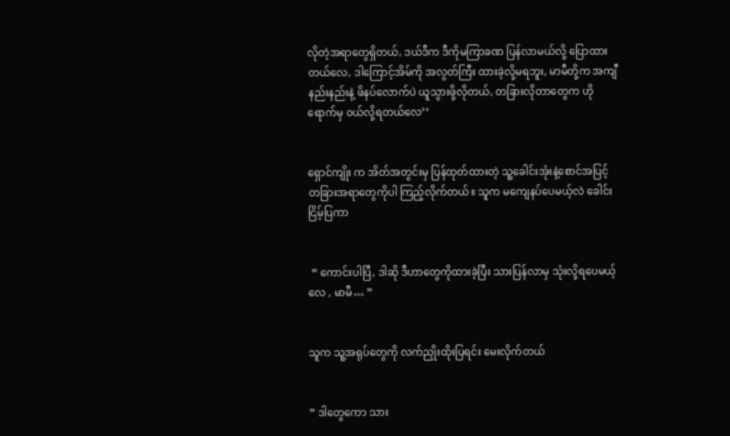လိုတဲ့အရာတွေရှိတယ်, ဒယ်ဒီက ဒီကိုမကြာခဏ ပြန်လာမယ်လို့ ပြောထားတယ်လေ, ဒါကြောင့်အိမ်ကို အလွတ်ကြီး ထားခဲ့လို့မရဘူး, မာမီတို့က အကျီနည်းနည်းနဲ့ ဖိနပ်လောက်ပဲ ယူသွားဖို့လိုတယ်, တခြားလိုတာတွေက ဟိုရောက်မှ ၀ယ်လို့ရတယ်လေ’’


ရှောင်ကျိုး က အိတ်အတွင်းမှ ပြန်ထုတ်ထားတဲ့ သူ့ခေါင်းအုံးနဲ့စောင်အပြင့် တခြားအရာတွေကိုပါ ကြည့်လိုက်တယ်။ သူက မကျေနပ်ပေမယ့်လဲ ခေါင်းငြိမ့်ပြကာ


 “ ကောင်းပါပြီ, ဒါဆို ဒီဟာတွေကိုထားခဲ့ပြီး သားပြန်လာမှ သုံးလို့ရပေမယ့်လေ , မာမီ… ”


သူက သူ့အရုပ်တွေကို လက်ညှိုးထိုးပြရင်း မေးလိုက်တယ်


” ဒါတွေကော သား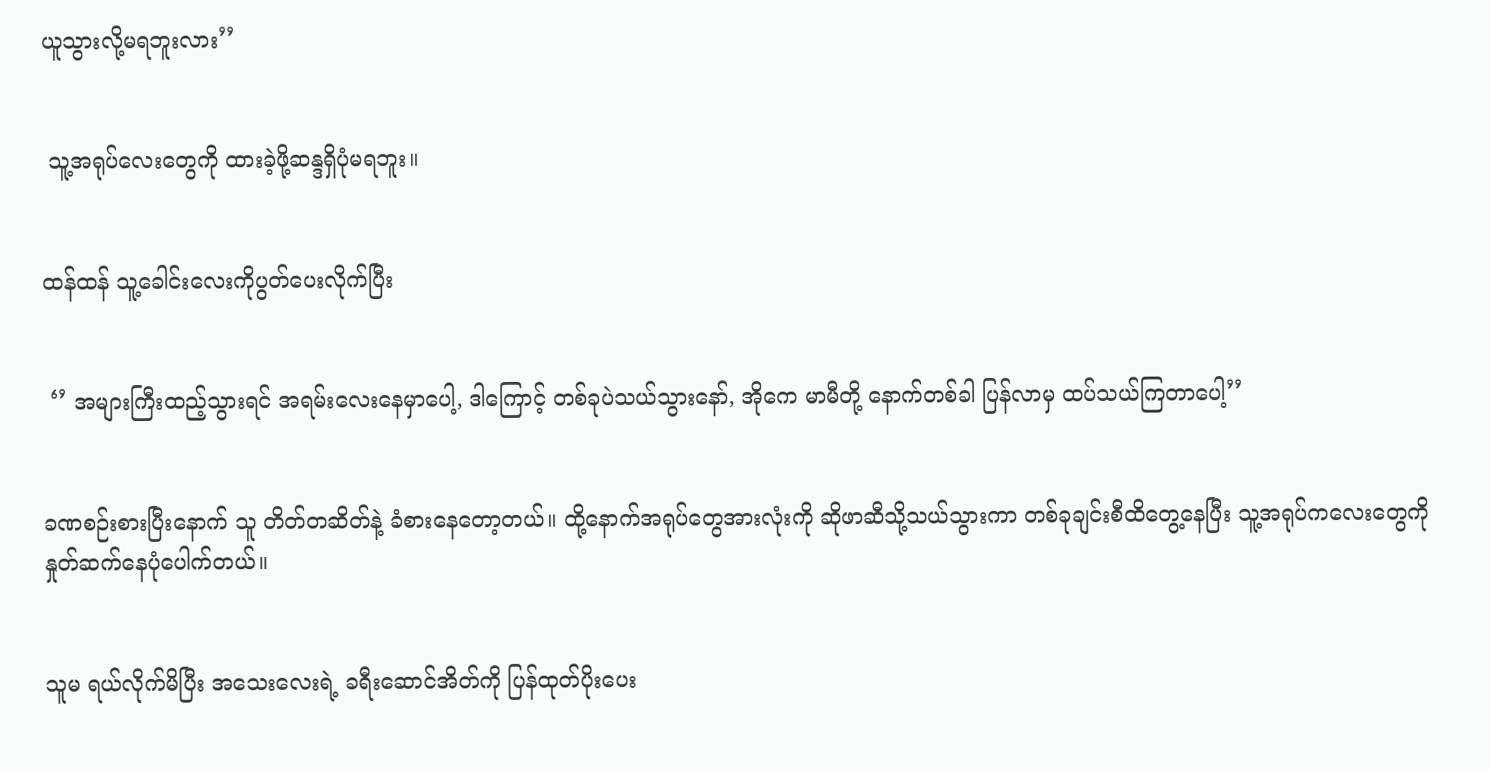ယူသွားလို့မရဘူးလား’’


 သူ့အရုပ်လေးတွေကို ထားခဲ့ဖို့ဆန္ဒရှိပုံမရဘူး။


ထန်ထန် သူ့ခေါင်းလေးကိုပွတ်ပေးလိုက်ပြီး


 ‘’ အများကြီးထည့်သွားရင် အရမ်းလေးနေမှာပေါ့, ဒါကြောင့် တစ်ခုပဲသယ်သွားနော်, အိုကေ မာမီတို့ နောက်တစ်ခါ ပြန်လာမှ ထပ်သယ်ကြတာပေါ့’’


ခဏစဉ်းစားပြီးနောက် သူ တိတ်တဆိတ်နဲ့ ခံစားနေတော့တယ်။ ထို့နောက်အရုပ်တွေအားလုံးကို ဆိုဖာဆီသို့သယ်သွားကာ တစ်ခုချင်းစီထိတွေ့နေပြီး သူ့အရုပ်ကလေးတွေကို နှုတ်ဆက်‌နေပုံပေါက်တယ်။


သူမ ရယ်လိုက်မိပြီး အသေးလေးရဲ့ ခရီးဆောင်အိတ်ကို ပြန်ထုတ်ပိုးပေး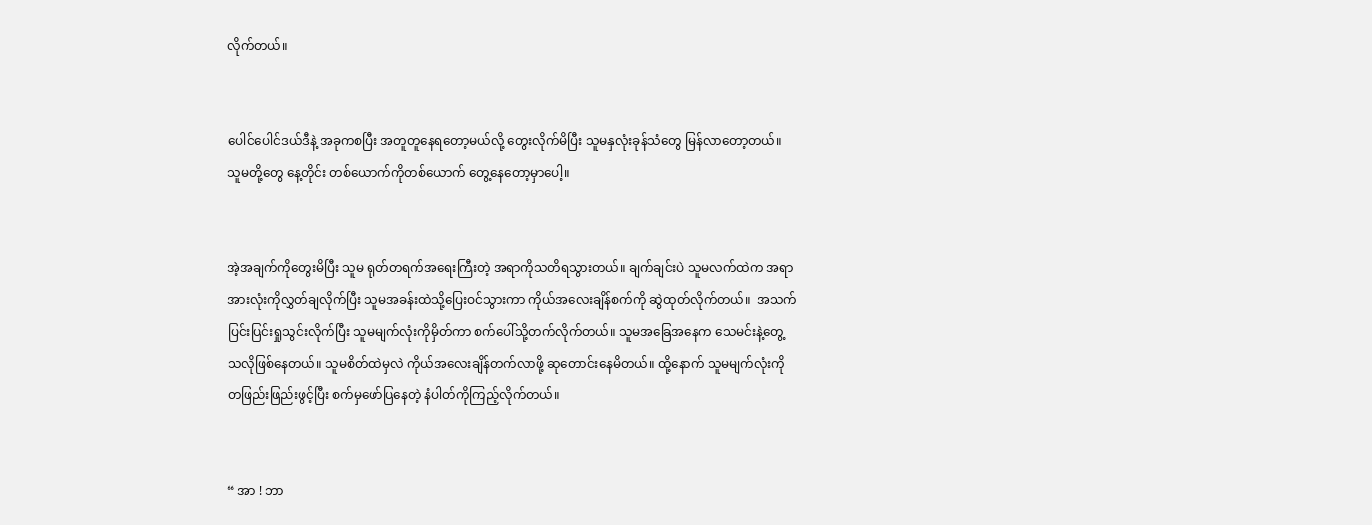လိုက်တယ်။


ပေါင်ပေါင်ဒယ်ဒီနဲ့ အခုကစပြီး အတူတူနေရတော့မယ်လို့ တွေးလိုက်မိပြီး သူမနှလုံးခုန်သံတွေ မြန်လာတော့တယ်။ သူမတို့တွေ နေ့တိုင်း တစ်ယောက်ကိုတစ်ယောက် တွေ့နေတော့မှာပေါ့။


အဲ့အချက်ကိုတွေးမိပြီး သူမ ရုတ်တရက်အရေးကြီးတဲ့ အရာကိုသတိရသွားတယ်။ ချက်ချင်းပဲ သူမလက်ထဲက အရာအားလုံးကိုလွှတ်ချလိုက်ပြီး သူမအခန်းထဲသို့ပြေးဝင်သွားကာ ကိုယ်အလေးချိန်စက်ကို ဆွဲထုတ်လိုက်တယ်။  အသက်ပြင်းပြင်းရှုသွင်းလိုက်ပြီး သူမမျက်လုံးကိုမှိတ်ကာ စက်ပေါ်သို့တက်လိုက်တယ်။ သူမအခြေအနေက သေမင်းနဲ့တွေ့သလိုဖြစ်နေတယ်။ သူမစိတ်ထဲမှလဲ ကိုယ်အလေးချိန်တက်လာဖို့ ဆုတောင်းနေမိတယ်။ ထို့နောက် သူမမျက်လုံးကို တဖြည်းဖြည်းဖွင့်ပြီး စက်မှဖော်ပြနေတဲ့ နံပါတ်ကိုကြည့်လိုက်တယ်။


“ အာ ! ဘာ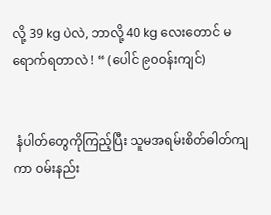လို့ 39 kg ပဲလဲ, ဘာလို့ 40 kg လေးတောင် မရောက်ရတာလဲ ! “ (ပေါင် ၉၀ဝန်းကျင်)


 နံပါတ်တွေကိုကြည့်ပြီး သူမအရမ်းစိတ်ဓါတ်ကျကာ ၀မ်းနည်း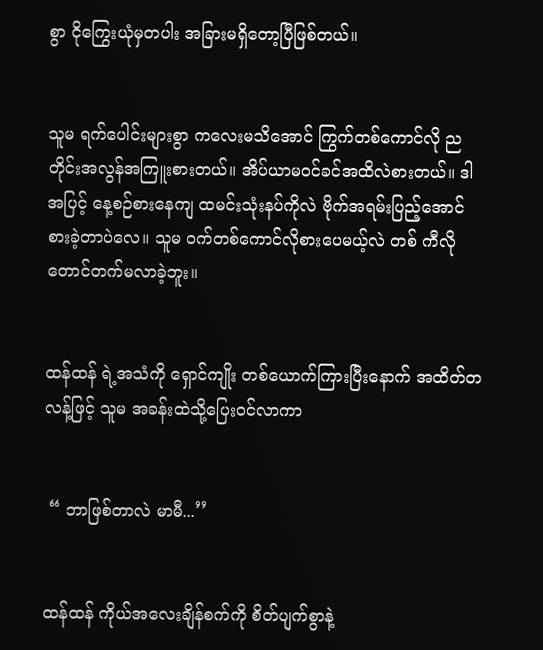စွာ ငိုကြွေးယုံမှတပါး အခြားမရှိတော့ပြီဖြစ်တယ်။


သူမ ရက်ပေါင်းများစွာ ကလေးမသိအောင် ကြွက်တစ်ကောင်လို ညတိုင်းအလွန်အကြူးစားတယ်။ အိပ်ယာမဝင်ခင်အထိလဲစားတယ်။ ဒါအပြင့် နေ့စဉ်စားနေကျ ထမင်းသုံးနပ်ကိုလဲ ဗိုက်အရမ်းပြည့်အောင်စားခဲ့တာပဲလေ။ သူမ ၀က်တစ်ကောင်လိုစားပေမယ့်လဲ တစ် ကီလိုတောင်တက်မလာခဲ့ဘူး။


ထန်ထန် ရဲ့အသံကို ရှောင်ကျိုး တစ်ယောက်ကြားပြီးနောက် အထိတ်တလန့်ဖြင့် သူမ အခန်းထဲသို့ပြေးဝင်လာကာ


 “ ဘာဖြစ်တာလဲ မာမီ...’’


ထန်ထန် ကိုယ်အလေးချိန်စက်ကို စိတ်ပျက်စွာနဲ့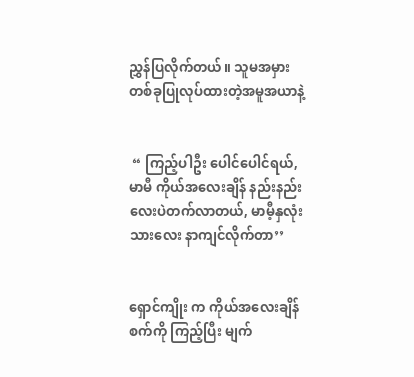ညွှန်ပြလိုက်တယ်။ သူမအမှားတစ်ခုပြုလုပ်ထားတဲ့အမူအယာနဲ့


 “ ကြည့်ပါဦး ပေါင်ပေါင်ရယ်, မာမီ ကိုယ်အလေးချိန် နည်းနည်းလေးပဲတက်လာတယ်, မာမီ့နှလုံးသားလေး နာကျင်လိုက်တာ’’


ရှောင်ကျိုး က ကိုယ်အလေးချိန်စက်ကို ကြည့်ပြီး မျက်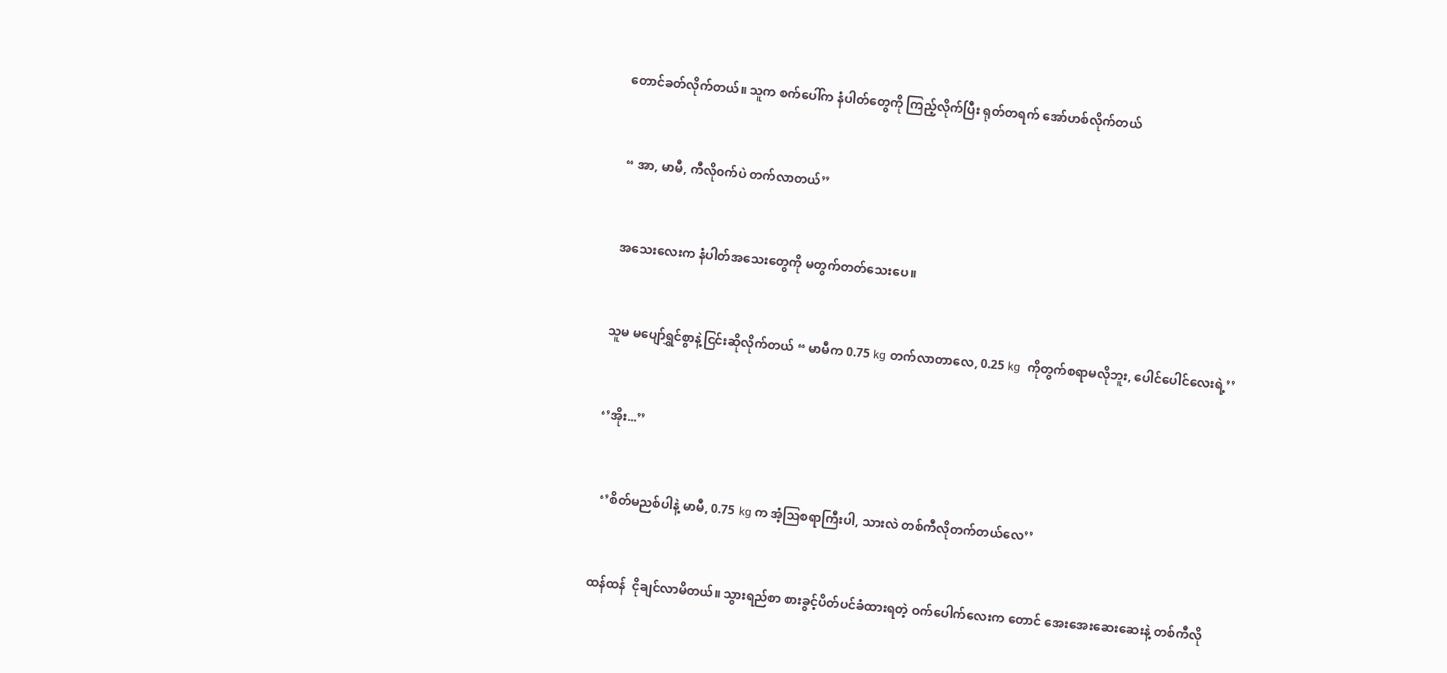တောင်ခတ်လိုက်တယ်။ သူက စက်ပေါ်က နံပါတ်တွေကို ကြည့်လိုက်ပြီး ရုတ်တရက် အော်ဟစ်လိုက်တယ်


 “ အာ, မာမီ, ကီလို၀က်ပဲ တက်လာတယ်’’


 အသေးလေးက နံပါတ်အသေးတွေကို မတွက်တတ်သေးပေ။


သူမ မပျော်ရွှင်စွာနဲ့ငြင်းဆိုလိုက်တယ် “ မာမီက 0.75 kg တက်လာတာလေ, 0.25 kg  ကိုတွက်စရာမလိုဘူး, ပေါင်ပေါင်လေးရဲ့’’


‘’အိုး...’’


  ‘’စိတ်မညစ်ပါနဲ့ မာမီ, 0.75 kg က အံ့ဩစရာကြီးပါ, သားလဲ တစ်ကီလိုတက်တယ်လေ’’


ထန်ထန်  ငိုချင်လာမိတယ်။ သွားရည်စာ စားခွင့်ပိတ်ပင်ခံထားရတဲ့ ဝက်ပေါက်လေးက တောင် အေးအေးဆေးဆေးနဲ့ တစ်ကီလို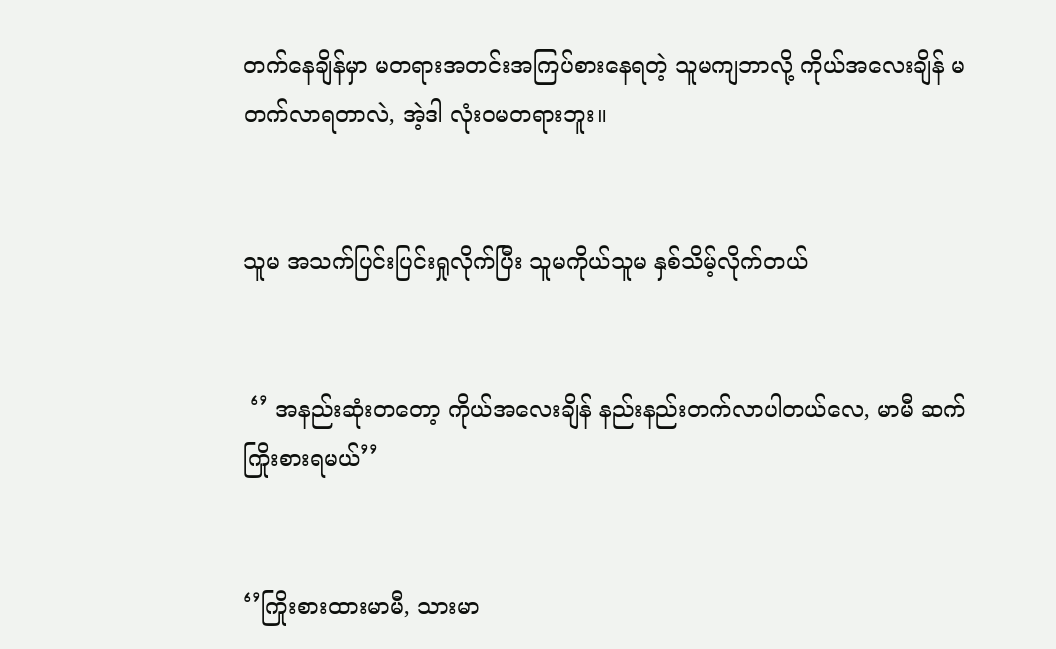တက်နေချိန်မှာ မတရားအတင်းအကြပ်စားနေရတဲ့ သူမကျဘာလို့ ကိုယ်အလေးချိန် မတက်လာရတာလဲ, အဲ့ဒါ လုံး၀မတရားဘူး။


သူမ အသက်ပြင်းပြင်းရှုလိုက်ပြီး သူမကိုယ်သူမ နှစ်သိမ့်လိုက်တယ်


 ‘’ အနည်းဆုံးတတော့ ကိုယ်အလေးချိန် နည်းနည်းတက်လာပါတယ်လေ, မာမီ ဆက်ကြိုးစားရမယ်’’


‘’ကြိုးစားထားမာမီ, သားမာ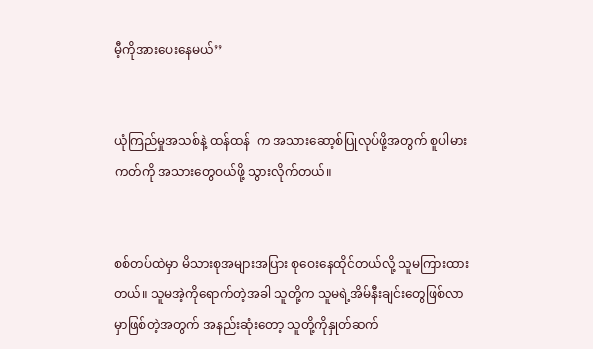မီ့ကိုအားပေးနေမယ်’’


ယုံကြည်မှုအသစ်နဲ့ ထန်ထန်  က အသားဆော့စ်ပြုလုပ်ဖို့အတွက် စူပါမားကတ်ကို အသားတွေဝယ်ဖို့ သွားလိုက်တယ်။


စစ်တပ်ထဲမှာ မိသားစုအများအပြား စု‌ဝေးနေထိုင်တယ်လို့ သူမကြားထားတယ်။ သူမအဲ့ကိုရောက်တဲ့အခါ သူတို့က သူမရဲ့အိမ်နီးချင်းတွေဖြစ်လာမှာဖြစ်တဲ့အတွက် အနည်းဆုံးတော့ သူတို့ကိုနှုတ်ဆက်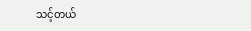သင့်တယ်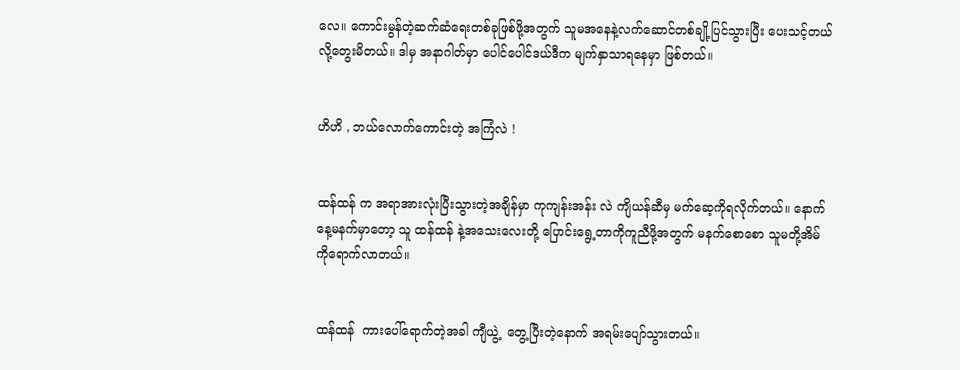လေ။ ကောင်းမွန်တဲ့ဆက်ဆံရေးတစ်ခုဖြစ်ဖို့အတွက် သူမအနေနဲ့လက်ဆောင်တစ်ချို့ပြင်သွားပြီး ပေးသင့်တယ်လို့တွေးမိတယ်။ ဒါမှ အနာဂါတ်မှာ ပေါင်ပေါင်ဒယ်ဒီက မျက်နှာသာရနေမှာ ဖြစ်တယ်။


ဟိဟိ , ဘယ်လောက်ကောင်းတဲ့ အကြံလဲ !


ထန်ထန် က အရာအားလုံးပြီးသွားတဲ့အချိန်မှာ ကုကျန်းအန်း လဲ ကျိယန်ဆီမှ မက်ဆေ့ကိုရလိုက်တယ်။ နောက်နေ့မနက်မှာတော့ သူ ထန်ထန် နဲ့အသေးလေးတို့ ပြောင်းရွေ့တာကိုကူညီဖို့အတွက် မနက်စောစော သူမတို့အိမ်ကိုရောက်လာတယ်။


ထန်ထန်  ကားပေါ်ရောက်တဲ့အခါ ကျီယွဲ့  တွေ့ပြီးတဲ့နောက် အရမ်းပျော်သွားတယ်။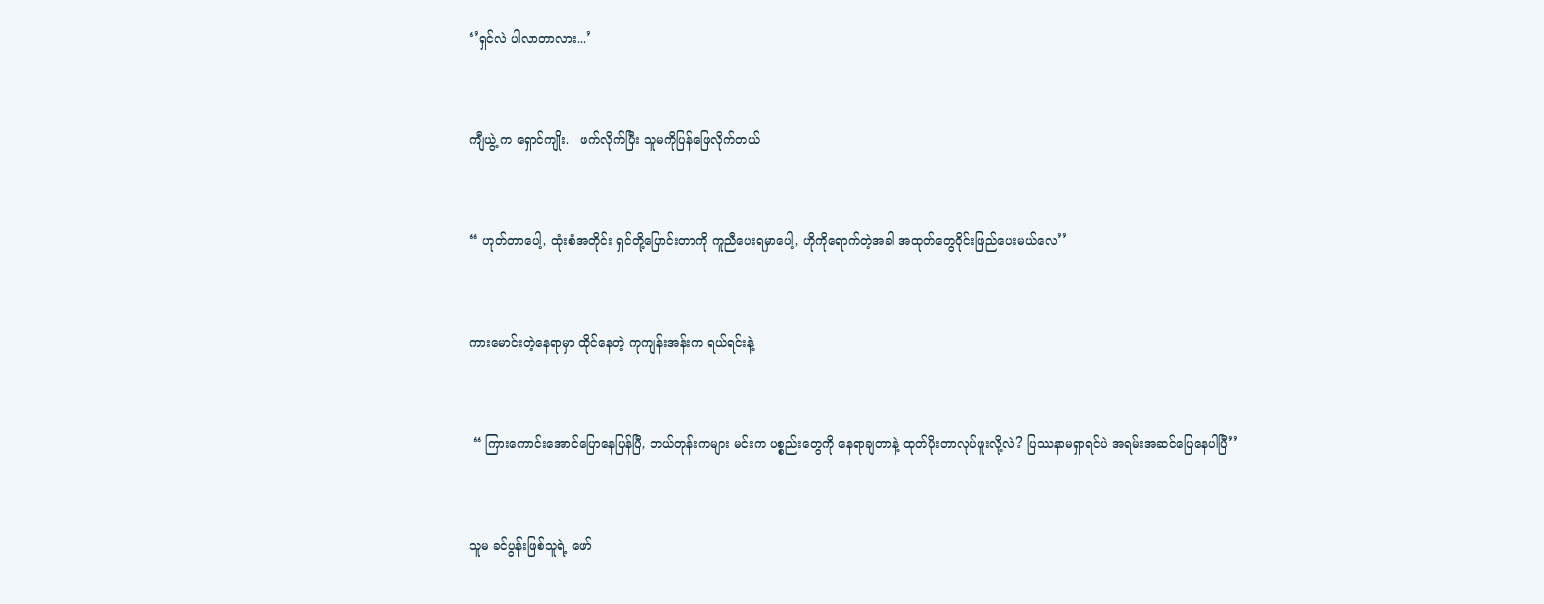‘’ရှင်လဲ ပါလာတာလား...’


ကျီယွဲ့ က ရှောင်ကျိုး.   ဖက်လိုက်ပြီး သူမကိုပြန်ဖြေလိုက်တယ်


“ ဟုတ်တာပေါ့, ထုံးစံအတိုင်း ရှင်တို့ပြောင်းတာကို ကူညီပေးရမှာပေါ့, ဟိုကိုရောက်တဲ့အခါ အထုတ်တွေဝိုင်းဖြည်ပေးမယ်လေ’’


ကားမောင်းတဲ့နေရာမှာ ထိုင်နေတဲ့ ကုကျန်းအန်းက ရယ်ရင်းနဲ့


 “ ကြားကောင်းအောင်ပြောနေပြန်ပြီ, ဘယ်တုန်းကများ မင်းက ပစ္စည်းတွေကို နေရာချတာနဲ့ ထုတ်ပိုးတာလုပ်ဖူးလို့လဲ? ပြဿနာမရှာရင်ပဲ အရမ်းအဆင်ပြေနေပါပြီ’’


သူမ ခင်ပွန်းဖြစ်သူရဲ့ ဖော်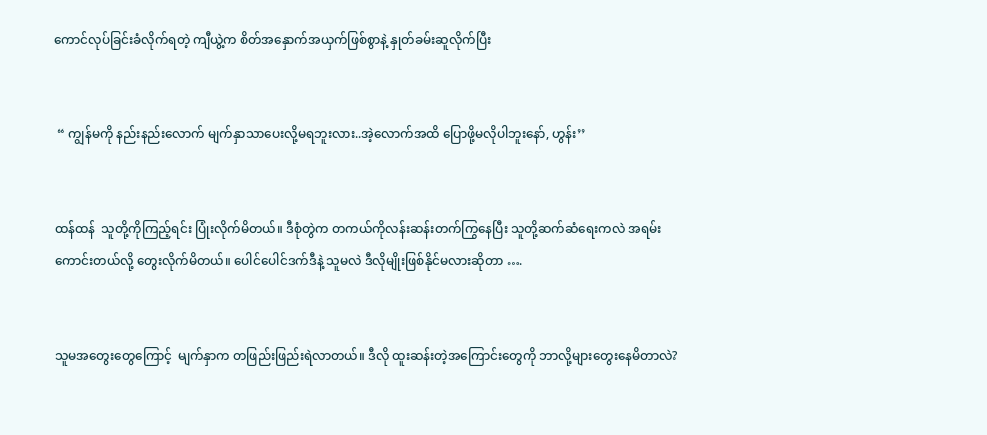ကောင်လုပ်ခြင်းခံလိုက်ရတဲ့ ကျီယွဲ့က စိတ်အနှောက်အယှက်ဖြစ်စွာနဲ့ နှုတ်ခမ်းဆူလိုက်ပြီး


 “ ကျွန်မကို နည်းနည်းလောက် မျက်နှာသာပေးလို့မရဘူးလား..အဲ့လောက်အထိ ပြောဖို့မလိုပါဘူးနော်, ဟွန်း’’


ထန်ထန်  သူတို့ကိုကြည့်ရင်း ပြုံးလိုက်မိတယ်။ ဒီစုံတွဲက တကယ်ကိုလန်းဆန်းတက်ကြွနေပြီး သူတို့ဆက်ဆံရေးကလဲ အရမ်းကောင်းတယ်လို့ တွေးလိုက်မိတယ်။ ပေါင်ပေါင်ဒက်ဒီနဲ့ သူမလဲ ဒီလိုမျိုးဖြစ်နိုင်မလားဆိုတာ ….


သူမအတွေးတွေကြောင့်  မျက်နှာက တဖြည်းဖြည်းရဲလာတယ်။ ဒီလို ထူးဆန်းတဲ့အကြောင်းတွေကို ဘာလို့များတွေးနေမိတာလဲ?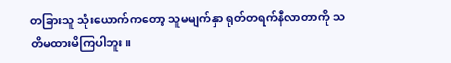တခြားသူ သုံးယောက်ကတော့ သူမမျက်နှာ ရုတ်တရက်နီလာတာကို သတိမထားမိကြပါဘူး။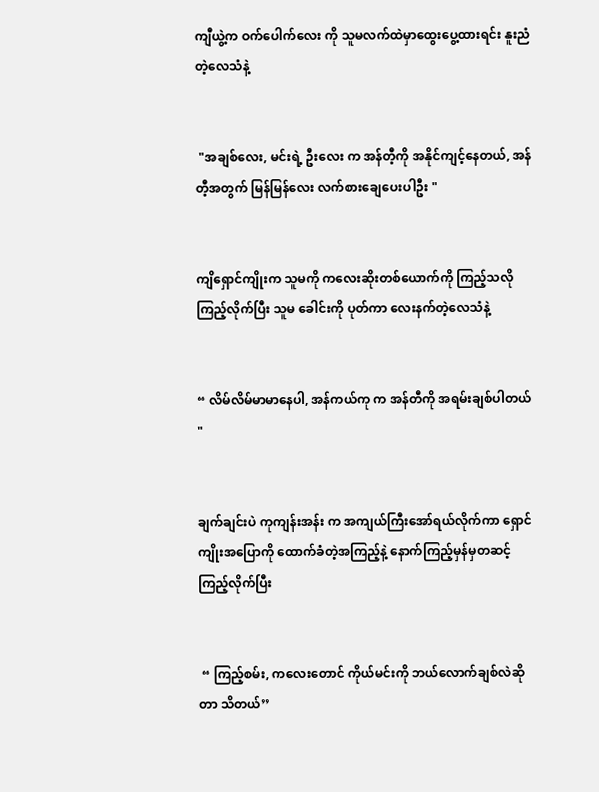ကျီယွဲ့က ဝက်ပေါက်လေး ကို သူမလက်ထဲမှာထွေးပွေ့ထားရင်း နူးညံတဲ့လေသံနဲ့


 "အချစ်လေး, မင်းရဲ့ ဦးလေး က အန်တီ့ကို အနိုင်ကျင့်နေတယ်, အန်တီ့အတွက် မြန်မြန်လေး လက်စားချေပေးပါဦး "


ကျိရှောင်ကျိုးက သူမကို ကလေးဆိုးတစ်ယောက်ကို ကြည့်သလို ကြည့်လိုက်ပြီး သူမ ခေါင်းကို ပုတ်ကာ လေးနက်တဲ့လေသံနဲ့


“ လိမ်လိမ်မာမာနေပါ, အန်ကယ်ကု က အန်တီကို အရမ်းချစ်ပါတယ် "


ချက်ချင်းပဲ ကုကျန်းအန်း က အကျယ်ကြီးအော်ရယ်လိုက်ကာ ရှောင်ကျိုးအပြောကို ထောက်ခံတဲ့အကြည့်နဲ့ နောက်ကြည့်မှန်မှတဆင့် ကြည့်လိုက်ပြီး


 “ ကြည့်စမ်း, ကလေးတောင် ကိုယ်မင်းကို ဘယ်လောက်ချစ်လဲဆိုတာ သိတယ်’’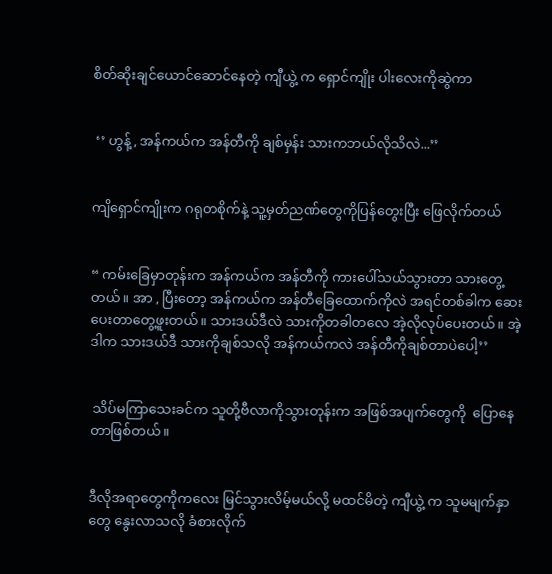စိတ်ဆိုးချင်ယောင်ဆောင်နေတဲ့ ကျီယွဲ့ က ရှောင်ကျိုး ပါးလေးကိုဆွဲကာ


 ‘’ ဟွန့်, အန်ကယ်က အန်တီကို ချစ်မှန်း သားကဘယ်လိုသိလဲ...’’


ကျိရှောင်ကျိုးက ဂရုတစိုက်နဲ့ သူ့မှတ်ညဏ်တွေကိုပြန်တွေးပြီး ဖြေလိုက်တယ်


“ ကမ်းခြေမှာတုန်းက အန်ကယ်က အန်တီကို ကားပေါ်သယ်သွားတာ သားတွေ့တယ်။ အာ , ပြီးတော့ အန်ကယ်က အန်တီခြေထောက်ကိုလဲ အရင်တစ်ခါက ဆေးပေးတာတွေ့ဖူးတယ်။ သားဒယ်ဒီလဲ သားကိုတခါတလေ အဲ့လိုလုပ်ပေးတယ်။ အဲ့ဒါက သားဒယ်ဒီ သားကိုချစ်သလို အန်ကယ်ကလဲ အန်တီကိုချစ်တာပဲပေါ့’’


 သိပ်မကြာသေးခင်က သူတို့ဗီလာကိုသွားတုန်းက အဖြစ်အပျက်တွေကို  ပြောနေတာဖြစ်တယ်။


ဒီလိုအရာတွေကိုကလေး မြင်သွားလိမ့်မယ်လို့ မထင်မိတဲ့ ကျီယွဲ့ က သူမမျက်နှာတွေ နွေးလာသလို ခံစားလိုက်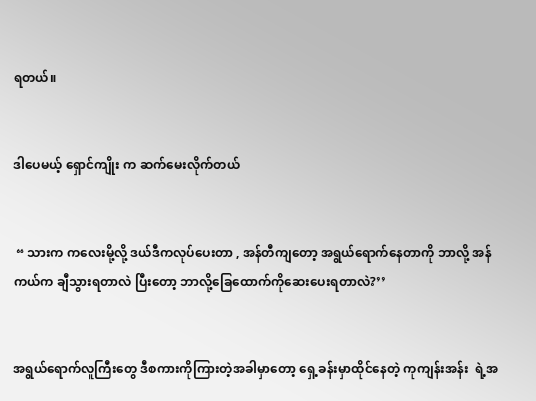ရတယ်။


ဒါပေမယ့် ရှောင်ကျိုး က ဆက်မေးလိုက်တယ်


 “ သားက ကလေးမို့လို့ ဒယ်ဒီကလုပ်ပေးတာ , အန်တီကျတော့ အရွယ်ရောက်နေတာကို ဘာလို့ အန်ကယ်က ချီသွားရတာလဲ ပြီးတော့ ဘာလို့ခြေထောက်ကိုဆေးပေးရတာလဲ?’’


အရွယ်ရောက်လူကြီးတွေ ဒီစကားကိုကြားတဲ့အခါမှာတော့ ရှေ့ခန်းမှာထိုင်နေတဲ့ ကုကျန်းအန်း  ရဲ့အ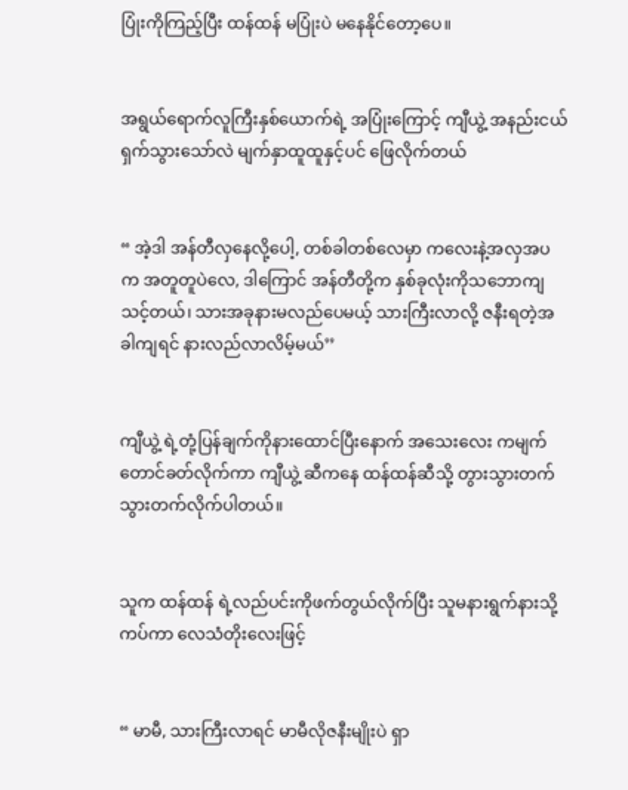ပြုံးကိုကြည့်ပြီး ထန်ထန် မပြုံးပဲ မနေနိုင်တော့ပေ။


အရွယ်ရောက်လူကြီးနှစ်ယောက်ရဲ့ အပြုံးကြောင့် ကျီယွဲ့ အနည်းငယ်ရှက်သွားသော်လဲ မျက်နှာထူထူနှင့်ပင် ဖြေလိုက်တယ်


“ အဲ့ဒါ အန်တီလှနေလို့ပေါ့, တစ်ခါတစ်လေမှာ ကလေးနဲ့အလှအပက အတူတူပဲလေ, ဒါကြောင် အန်တီတို့က နှစ်ခုလုံးကိုသဘောကျသင့်တယ်၊ သားအခုနားမလည်ပေမယ့် သားကြီးလာလို့ ဇနီးရတဲ့အခါကျရင် နားလည်လာလိမ့်မယ်’’


ကျီယွဲ့ ရဲ့တုံ့ပြန်ချက်ကိုနားထောင်ပြီးနောက် အသေးလေး ကမျက်တောင်ခတ်လိုက်ကာ ကျီယွဲ့ ဆီကနေ ထန်ထန်ဆီသို့ တွားသွားတက်သွားတက်လိုက်ပါတယ်။


သူက ထန်ထန် ရဲ့လည်ပင်းကိုဖက်တွယ်လိုက်ပြီး သူမနားရွက်နားသို့ကပ်ကာ လေသံတိုးလေးဖြင့်


“ မာမီ, သားကြီးလာရင် မာမီလိုဇနီးမျိုးပဲ ရှာ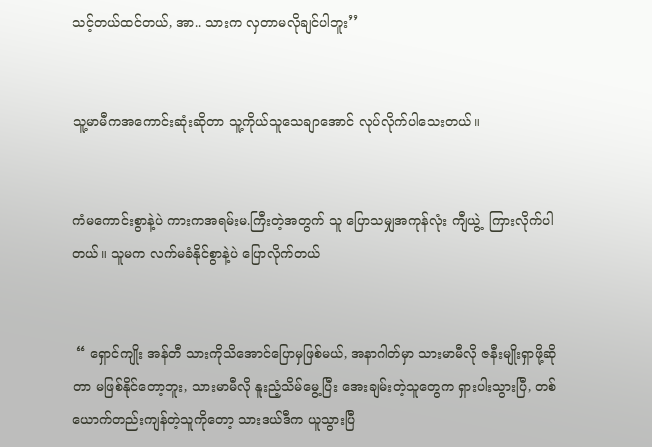သင့်တယ်ထင်တယ်, အာ.. သားက လှတာမလိုချင်ပါဘူး’’


သူ့မာမီကအကောင်းဆုံးဆိုတာ သူ့ကိုယ်သူသေချာအောင် လုပ်လိုက်ပါသေးတယ်။


ကံမကောင်းစွာနဲ့ပဲ ကားကအရမ်းမ.ကြီးတဲ့အတွက် သူ ပြောသမျှအကုန်လုံး ကျီယွဲ့  ကြားလိုက်ပါတယ်။ သူမက လက်မခံနိုင်စွာနဲ့ပဲ ပြောလိုက်တယ်


 “ ရှောင်ကျိုး အန်တီ သားကိုသိအောင်ပြောမှဖြစ်မယ်, အနာဂါတ်မှာ သားမာမီလို ဇနီးမျိုးရှာဖို့ဆိုတာ မဖြစ်နိုင်တော့ဘူး, သားမာမီလို နူးညံ့သိမ်မွေ့ပြီး အေးချမ်းတဲ့သူတွေက ရှားပါးသွားပြီ, တစ်ယောက်တည်းကျန်တဲ့သူကိုတော့ သားဒယ်ဒီက ယူသွားပြီ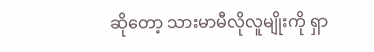ဆိုတော့ သားမာမီလိုလူမျိုးကို ရှာ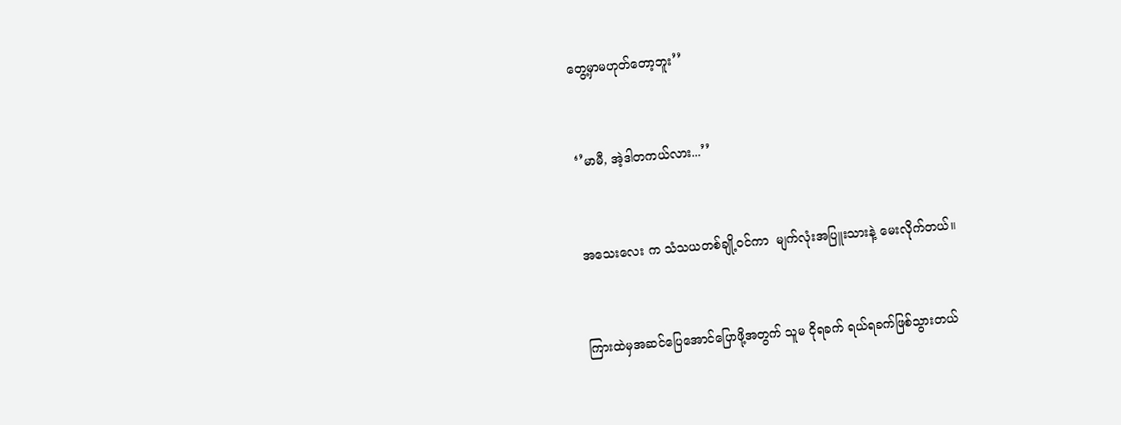တွေ့မှာမဟုတ်တော့ဘူး’’


‘’မာမီ, အဲ့ဒါတကယ်လား...’’


အသေးလေး က သံသယတစ်ချို့ဝင်ကာ  မျက်လုံးအပြူးသားနဲ့ မေးလိုက်တယ်။


ကြားထဲမှအဆင်ပြေအောင်ပြောဖို့အတွက် သူမ ငိုရခက် ရယ်ရခက်ဖြစ်သွားတယ်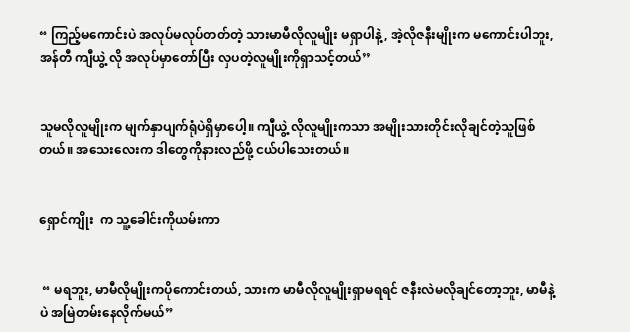“ ကြည့်မကောင်းပဲ အလုပ်မလုပ်တတ်တဲ့ သားမာမီလိုလူမျိုး မရှာပါနဲ့, အဲ့လိုဇနီးမျိုးက မကောင်းပါဘူး, အန်တီ ကျီယွဲ့ လို အလုပ်မှာတော်ပြီး လှပတဲ့လူမျိုးကိုရှာသင့်တယ်’’


သူမလိုလူမျိုးက မျက်နှာပျက်ရုံပဲရှိမှာပေါ့။ ကျီယွဲ့ လိုလူမျိုးကသာ အမျိုးသားတိုင်းလိုချင်တဲ့သူဖြစ်တယ်။ အသေးလေးက ဒါတွေကိုနားလည်ဖို့ ငယ်ပါသေးတယ်။


ရှောင်ကျိုး  က သူ့ခေါင်းကိုယမ်းကာ


 “ မရဘူး, မာမီလိုမျိုးကပိုကောင်းတယ်, သားက မာမီလိုလူမျိုးရှာမရရင် ဇနီးလဲမလိုချင်တော့ဘူး, မာမီနဲ့ပဲ အမြဲတမ်းနေလိုက်မယ်”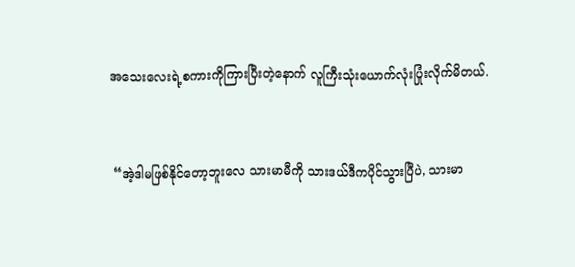အသေးလေးရဲ့စကားကိုကြားပြီးတဲ့နောက် လူကြီးသုံးယောက်လုံးပြုံးလိုက်မိတယ်.


 “အဲ့ဒါမဖြစ်နိုင်တော့ဘူးလေ သားမာမီကို သားဒယ်ဒီကပိုင်သွားပြီပဲ, သားမာ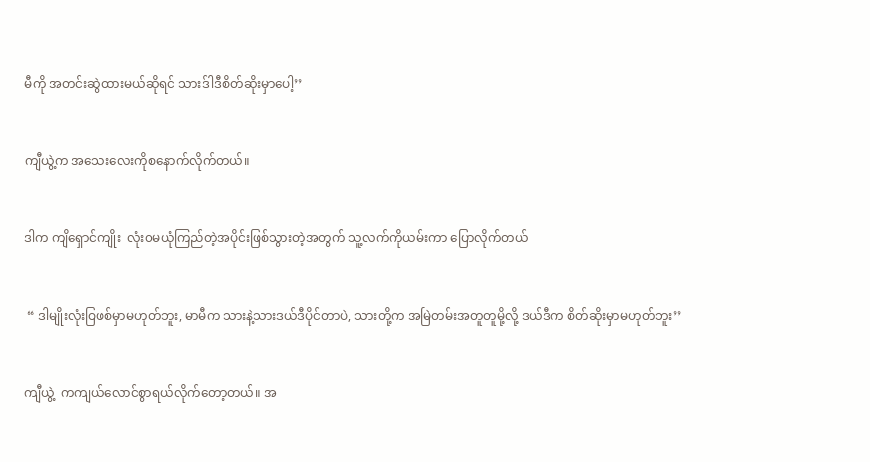မီကို အတင်းဆွဲထားမယ်ဆိုရင် သားဒ်ါဒီစိတ်ဆိုးမှာပေါ့’’


ကျီယွဲ့က အသေးလေးကိုစနောက်လိုက်တယ်။


ဒါက ကျိရှောင်ကျိုး  လုံး၀မယုံကြည်တဲ့အပိုင်းဖြစ်သွားတဲ့အတွက် သူ့လက်ကိုယမ်းကာ ပြောလိုက်တယ်


 “ ဒါမျိုးလုံးဝြဖစ်မှာမဟုတ်ဘူး, မာမီက သားနဲ့သားဒယ်ဒီပိုင်တာပဲ, သားတို့က အမြဲတမ်းအတူတူမို့လို့ ဒယ်ဒီက စိတ်ဆိုးမှာမဟုတ်ဘူး’’


ကျီယွဲ့  ကကျယ်လောင်စွာရယ်လိုက်တော့တယ်။ အ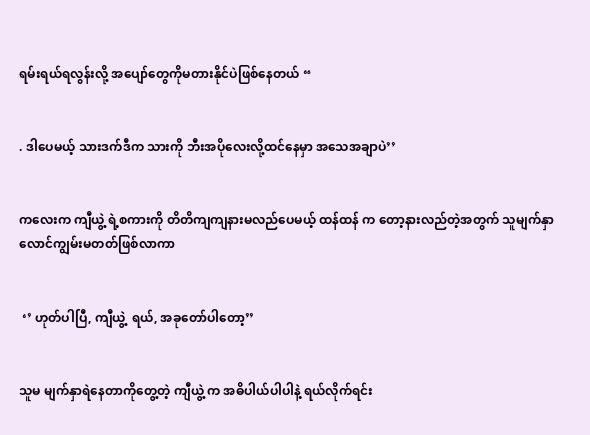ရမ်းရယ်ရလွန်းလို့ အပျော်တွေကိုမတားနိုင်ပဲဖြစ်နေတယ် “


. ဒါပေမယ့် သားဒက်ဒီက သားကို ဘီးအပိုလေးလို့ထင်နေမှာ အသေအချာပဲ’’


ကလေးက ကျီယွဲ့ ရဲ့စကားကို တိတိကျကျနားမလည်ပေမယ့် ထန်ထန် က တော့နားလည်တဲ့အတွက် သူမျက်နှာလောင်ကျွမ်းမတတ်ဖြစ်လာကာ


 ‘’ ဟုတ်ပါပြီ, ကျီယွဲ့  ရယ်, အခုတော်ပါတော့’’


သူမ မျက်နှာရဲနေတာကိုတွေ့တဲ့ ကျီယွဲ့ က အဓိပါယ်ပါပါနဲ့ ရယ်လိုက်ရင်း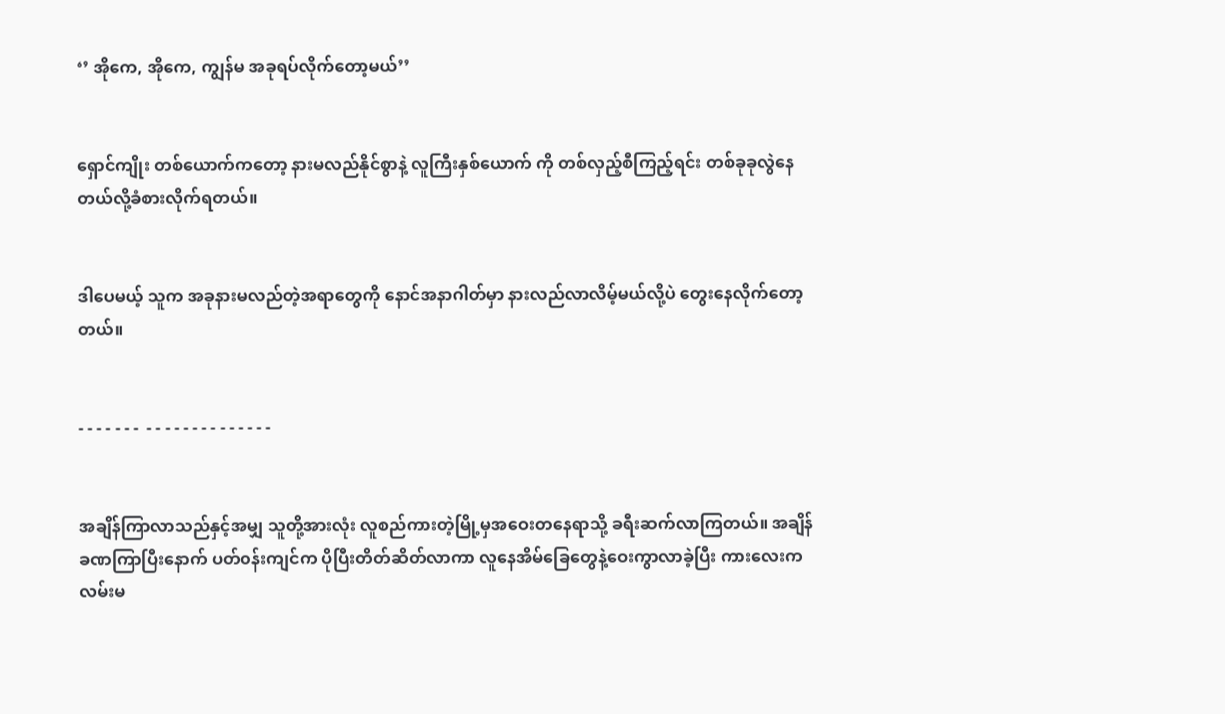‘’ အိုကေ, အိုကေ, ကျွန်မ အခုရပ်လိုက်တော့မယ်’’


ရှောင်ကျိုး တစ်ယောက်ကတော့ နားမလည်နိုင်စွာနဲ့ လူကြီးနှစ်ယောက် ကို တစ်လှည့်စီကြည့်ရင်း တစ်ခုခုလွဲနေတယ်လို့ခံစားလိုက်ရတယ်။


ဒါပေမယ့် သူက အခုနားမလည်တဲ့အရာတွေကို နောင်အနာဂါတ်မှာ နားလည်လာလိမ့်မယ်လို့ပဲ တွေးနေလိုက်တော့တယ်။


- - - - - - -  - - - - - - - - - - - - - -


အချိန်ကြာလာသည်နှင့်အမျှ သူတို့အားလုံး လူစည်ကားတဲ့မြို့မှအ‌ဝေးတနေရာသို့ ခရီးဆက်လာကြတယ်။ အချိန်ခဏကြာပြီးနောက် ပတ်၀န်းကျင်က ပိုပြီးတိတ်ဆိတ်လာကာ လူနေအိမ်ခြေတွေနဲ့‌ဝေးကွာလာခဲ့ပြီး ကားလေးက လမ်းမ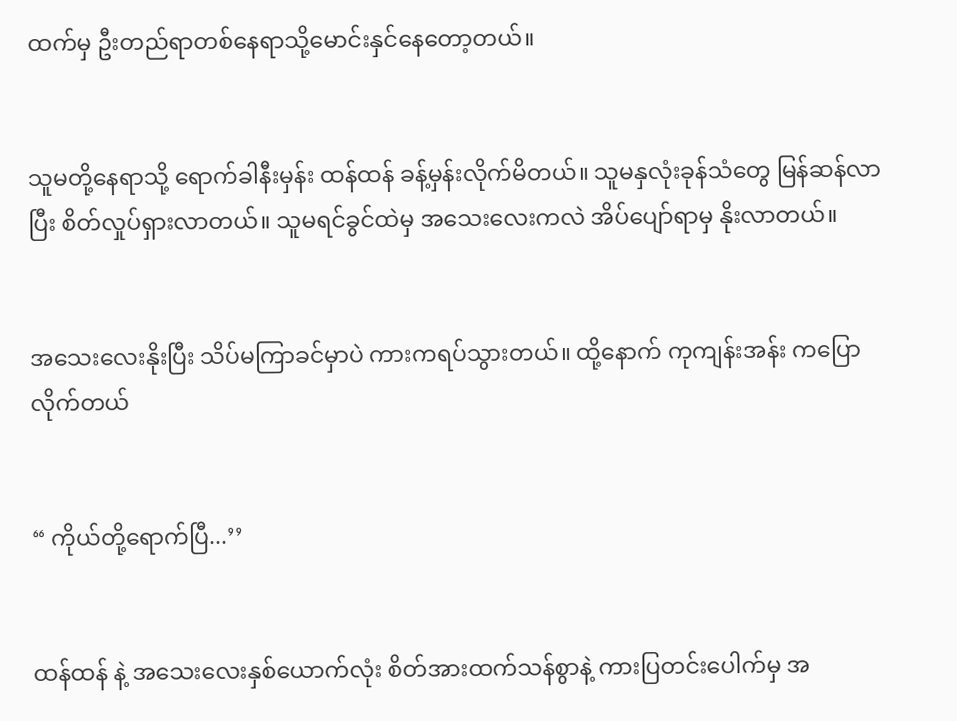ထက်မှ ဦးတည်ရာတစ်နေရာသို့မောင်းနှင်နေတော့တယ်။


သူမတို့နေရာသို့ ရောက်ခါနီးမှန်း ထန်ထန် ခန့်မှန်းလိုက်မိတယ်။ သူမနှလုံးခုန်သံတွေ မြန်ဆန်လာပြီး စိတ်လှုပ်ရှားလာတယ်။ သူမရင်ခွင်ထဲမှ အသေးလေးကလဲ အိပ်ပျော်ရာမှ နိုးလာတယ်။


အသေးလေးနိုးပြီး သိပ်မကြာခင်မှာပဲ ကားကရပ်သွားတယ်။ ထို့နောက် ကုကျန်းအန်း ကပြောလိုက်တယ်


“ ကိုယ်တို့ရောက်ပြီ...’’


ထန်ထန် နဲ့ အသေးလေးနှစ်ယောက်လုံး စိတ်အားထက်သန်စွာနဲ့ ကားပြတင်းပေါက်မှ အ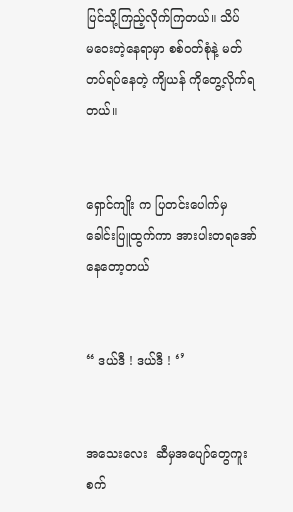ပြင်သို့ကြည့်လိုက်ကြတယ်။ သိပ်မ‌ဝေးတဲ့နေရာမှာ စစ်၀တ်စုံနဲ့ မတ်တပ်ရပ်နေတဲ့ ကျိယန် ကိုတွေ့လိုက်ရတယ်။


ရှောင်ကျိုး က ပြတင်းပေါက်မှ ခေါင်းပြူထွက်ကာ အားပါးတရအော်နေတော့တယ်


“ ဒယ်ဒီ ! ဒယ်ဒီ ! ‘’


အသေးလေး  ဆီမှအပျော်တွေကူးစက်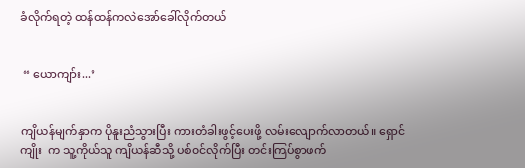ခံလိုက်ရတဲ့ ထန်ထန်ကလဲအော်ခေါ်လိုက်တယ်


 “ ယောကျာ်း...’


ကျိယန်မျက်နှာက ပိုနူးညံသွားပြီး ကားတံခါးဖွင့်ပေးဖို့ လမ်းလျောက်လာတယ်။ ရှောင်ကျိုး  က သူ့ကိုယ်သူ ကျိယန်ဆီသို့ ပစ်၀င်လိုက်ပြီး တင်းကြပ်စွာဖက်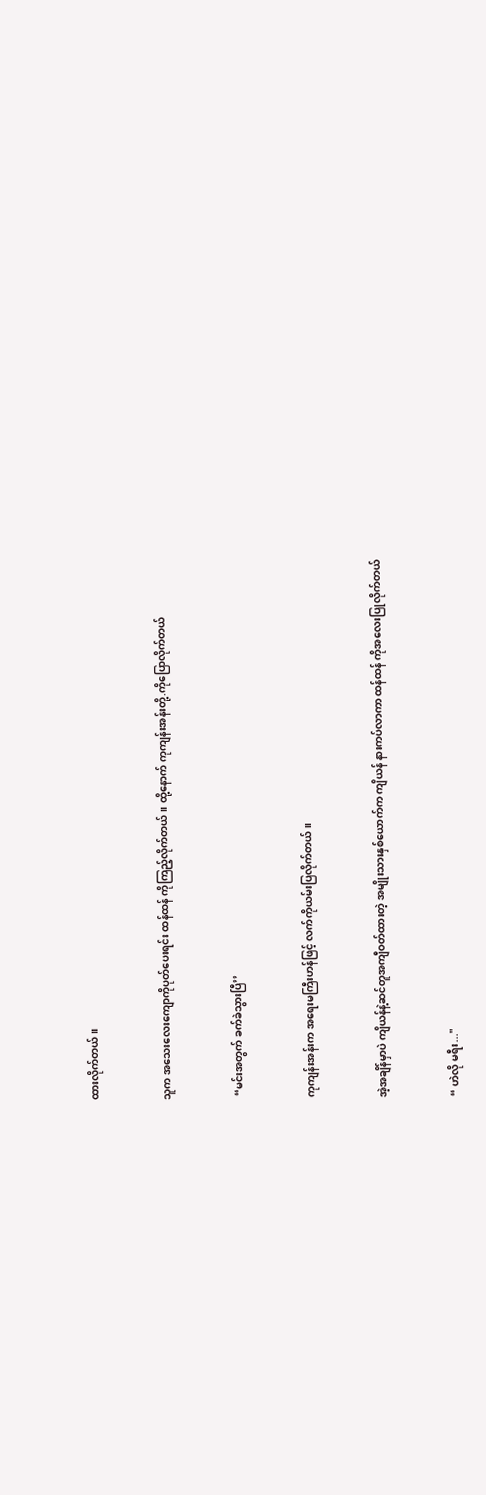ထားလိုက်တယ်။


သူက အသေးလေးကျောကိုပုတ်ပေးရင်း ထန်ထန် ကိုကြည့်လိုက်တယ်။ ထို့နောက် ကုကျန်းအန်းတို့.ကိုပြောလိုက်တယ်


 “မင်းအတွက် ခက်ခဲသွားပြီ’’


ကုကျန်းအန်းက အရေးမကြီးဟန်ဖြင့် လက်ကိုယမ်းပြလိုက်တယ်။


အဲ့အချိန်မှာပဲ ကျိယန်နဲ့ဆင်တူအကျီဝတ်ထားတဲ့ အမျိုးသားနှစ်ယောက်က ကျိယန် နားကပ်လာကာ ထန်ထန် ကိုအလေးပြုလိုက်တယ်


“ ဟဲလို မရီး..."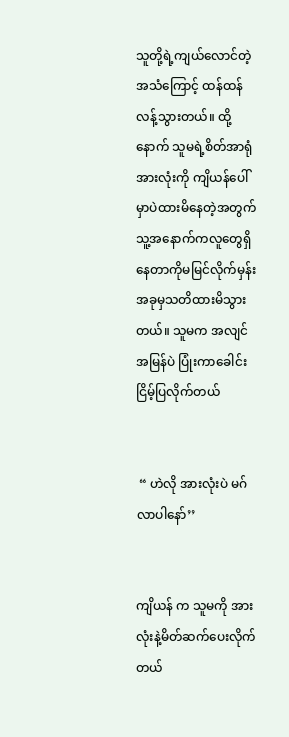သူတို့ရဲ့ကျယ်လောင်တဲ့အသံကြောင့် ထန်ထန် လန့်သွားတယ်။ ထို့နောက် သူမရဲ့စိတ်အာရုံအားလုံးကို ကျိယန်ပေါ်မှာပဲထားမိနေတဲ့အတွက် သူ့အနောက်ကလူတွေရှိနေတာကိုမမြင်လိုက်မှန်း အခုမှသတိထားမိသွားတယ်။ သူမက အလျင်အမြန်ပဲ ပြုံးကာခေါင်းငြိမ့်ပြလိုက်တယ်


 “ ဟဲလို အားလုံးပဲ မဂ်လာပါနော်’’


ကျိယန် က သူမကို အားလုံးနဲ့မိတ်ဆက်ပေးလိုက်တယ်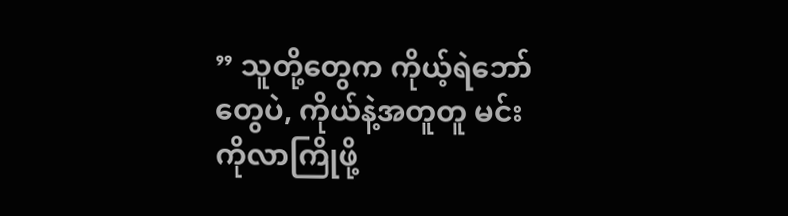” သူတို့တွေက ကိုယ့်ရဲဘော်တွေပဲ, ကိုယ်နဲ့အတူတူ မင်းကိုလာကြိုဖို့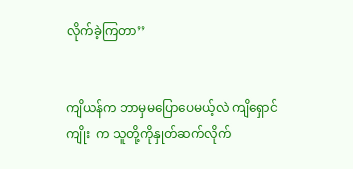လိုက်ခဲ့ကြတာ’’


ကျိယန်က ဘာမှမပြောပေမယ့်လဲ ကျိရှောင်ကျိုး  က သူတို့ကိုနှုတ်ဆက်လိုက်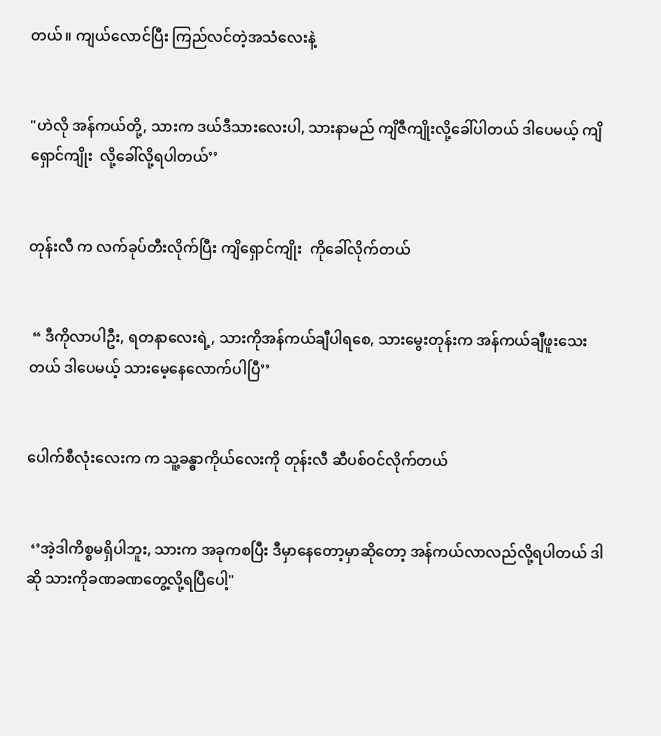တယ်။ ကျယ်လောင်ပြီး ကြည်လင်တဲ့အသံလေးနဲ့


"ဟဲလို အန်ကယ်တို့, သားက ဒယ်ဒီသားလေးပါ, သားနာမည် ကျိဇီကျိုးလို့ခေါ်ပါတယ် ဒါပေမယ့် ကျိရှောင်ကျိုး  လို့ခေါ်လို့ရပါတယ်’’


တုန်းလီ က လက်ခုပ်တီးလိုက်ပြီး ကျိရှောင်ကျိုး  ကိုခေါ်လိုက်တယ်


 “ ဒီကိုလာပါဦး, ရတနာလေးရဲ့, သားကိုအန်ကယ်ချီပါရစေ, သားမွေးတုန်းက အန်ကယ်ချီဖူးသေးတယ် ဒါပေမယ့် သားမေ့နေလောက်ပါပြီ’’


ပေါက်စီလုံးလေးက က သူ့ခန္ဓာကိုယ်လေးကို တုန်းလီ ဆီပစ်ဝင်လိုက်တယ်


 ‘’အဲ့ဒါကိစ္စမရှိပါဘူး, သားက အခုကစပြီး ဒီမှာနေတော့မှာဆိုတော့ အန်ကယ်လာလည်လို့ရပါတယ် ဒါဆို သားကိုခဏခဏတွေ့လို့ရပြီပေါ့"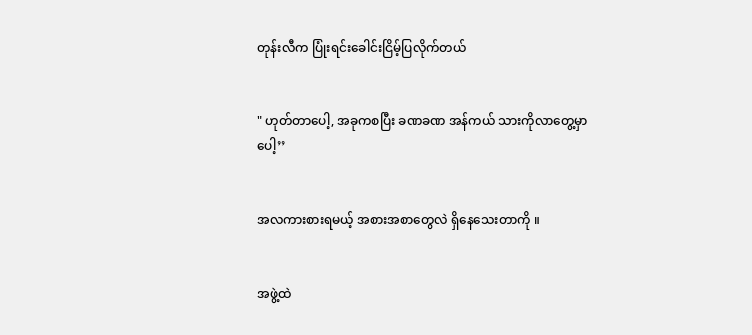တုန်းလီက ပြုံးရင်းခေါင်းငြိမ့်ပြလိုက်တယ်


" ဟုတ်တာပေါ့, အခုကစပြီး ခဏခဏ အန်ကယ် သားကိုလာတွေ့မှာပေါ့’’


အလကားစားရမယ့် အစားအစာတွေလဲ ရှိနေသေးတာကို ။


အဖွဲ့ထဲ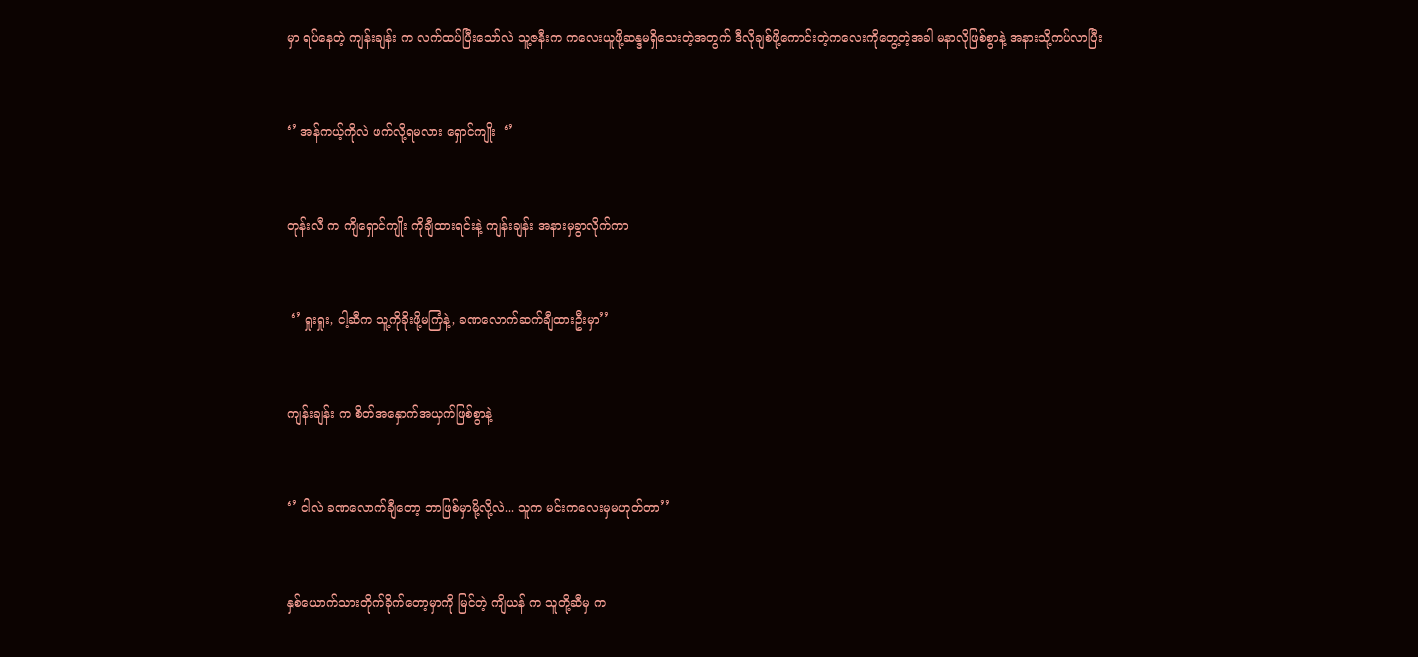မှာ ရပ်နေတဲ့ ကျန်းချန်း က လက်ထပ်ပြီးသော်လဲ သူ့ဇနီးက ကလေးယူဖို့ဆန္ဒမရှိသေးတဲ့အတွက် ဒီလိုချစ်ဖို့ကောင်းတဲ့ကလေးကိုတွေ့တဲ့အခါ မနာလိုဖြစ်စွာနဲ့ အနားသို့ကပ်လာပြီး


‘’ အန်ကယ့်ကိုလဲ ဖက်လို့ရမလား ရှောင်ကျိုး  ‘’


တုန်းလီ က ကျိရှောင်ကျိုး ကိုချီထားရင်းနဲ့ ကျန်းချန်း အနားမှခွာလိုက်ကာ


 ‘’ ရှုးရှုး, ငါ့ဆီက သူ့ကိုခိုးဖို့မကြံနဲ့, ခဏလောက်ဆက်ချီထားဦးမှာ’’


ကျန်းချန်း က စိတ်အနှောက်အယှက်ဖြစ်စွာနဲ့


‘’ ငါလဲ ခဏလောက်ချီတော့ ဘာဖြစ်မှာမို့လို့လဲ... သူက မင်းကလေးမှမဟုတ်တာ’’


နှစ်ယောက်သားတိုက်ခိုက်တော့မှာကို မြင်တဲ့ ကျိယန် က သူတို့ဆီမှ က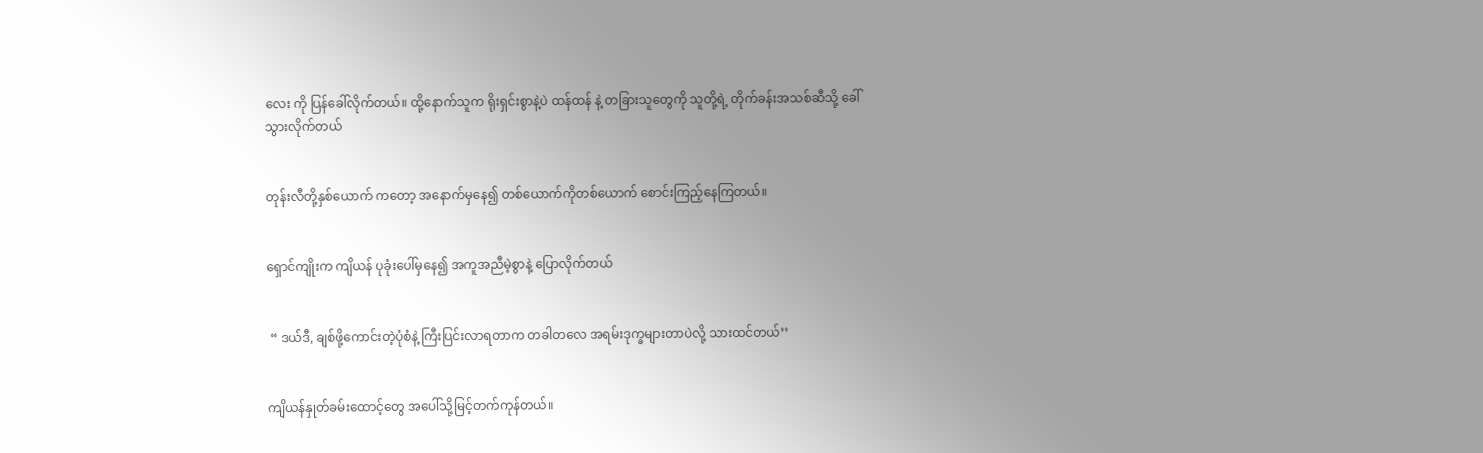လေး ကို ပြန်ခေါ်လိုက်တယ်။ ထို့နောက်သူက ရိုးရှင်းစွာနဲ့ပဲ ထန်ထန် နဲ့ တခြားသူတွေကို သူတို့ရဲ့ တိုက်ခန်းအသစ်ဆီသို့‌ ခေါ်သွားလိုက်တယ်


တုန်းလီတို့နှစ်ယောက် ကတော့ အနောက်မှနေ၍ တစ်ယောက်ကိုတစ်ယောက် စောင်းကြည့်နေကြတယ်။


ရှောင်ကျိုးက ကျိယန် ပုခုံးပေါ်မှနေ၍ အကူအညီမဲ့စွာနဲ့ ပြောလိုက်တယ်


 “ ဒယ်ဒီ, ချစ်ဖို့ကောင်းတဲ့ပုံစံနဲ့ ကြီးပြင်းလာရတာက တခါတလေ အရမ်းဒုက္ခများတာပဲလို့ သားထင်တယ်’’


ကျိယန်နှုတ်ခမ်းထောင့်တွေ အပေါ်သို့မြင့်တက်ကုန်တယ်။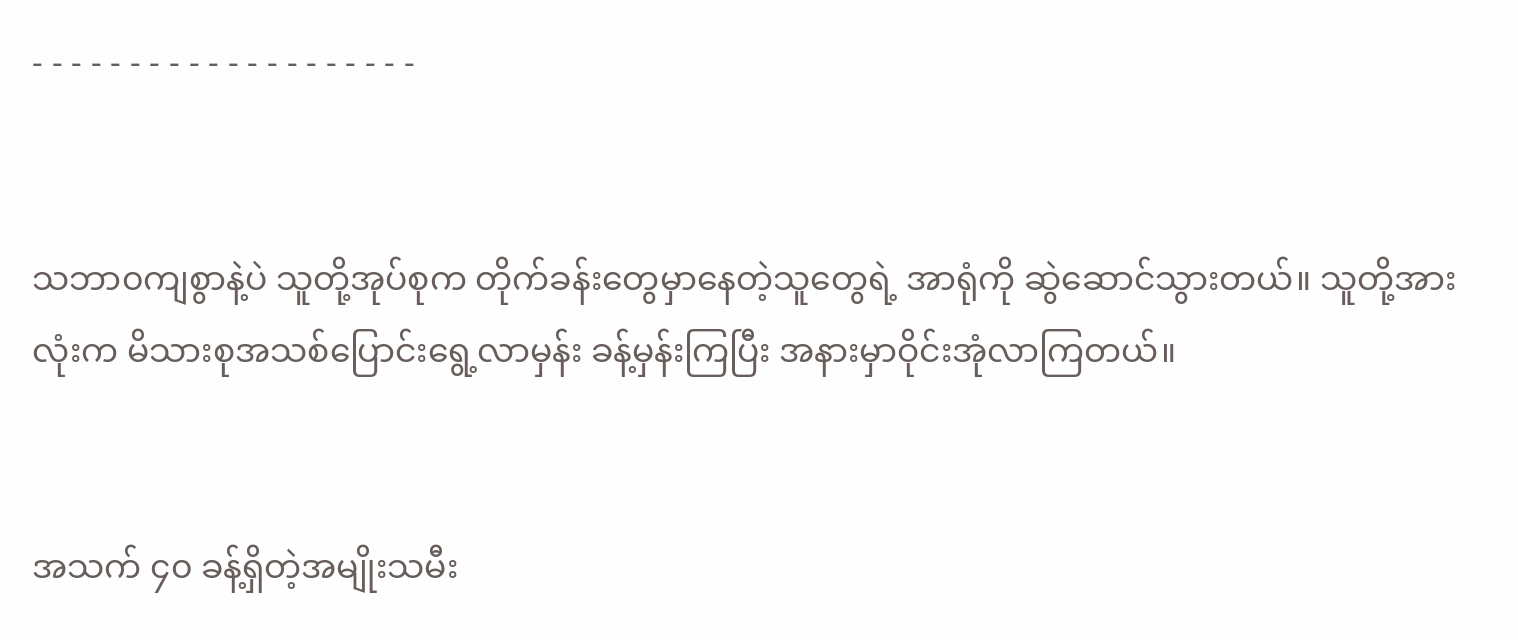- - - - - - - - - - - - - - - - - - - -


သဘာ၀ကျစွာနဲ့ပဲ သူတို့အုပ်စုက တိုက်ခန်းတွေမှာနေတဲ့သူတွေရဲ့ အာရုံကို ဆွဲဆောင်သွားတယ်။ သူတို့အားလုံးက မိသားစုအသစ်ပြောင်းရွေ့လာမှန်း ခန့်မှန်းကြပြီး အနားမှာဝိုင်းအုံလာကြတယ်။


အသက် ၄၀ ခန့်ရှိတဲ့အမျိုးသမီး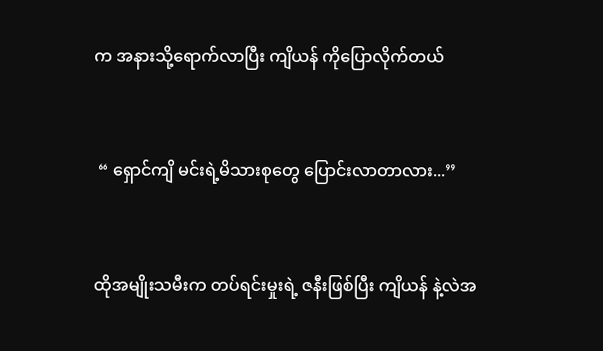က အနားသို့ရောက်လာပြီး ကျိယန် ကိုပြောလိုက်တယ်


 “ ရှောင်ကျိ မင်းရဲ့မိသားစုတွေ ပြောင်းလာတာလား...’’


ထိုအမျိုးသမီးက တပ်ရင်းမှုးရဲ့ ဇနီးဖြစ်ပြီး ကျိယန် နဲ့လဲအ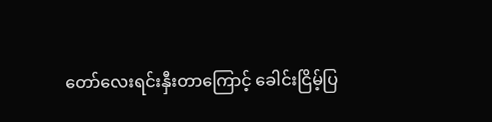တော်လေးရင်းနှီးတာကြောင့် ခေါင်းငြိမ့်ပြ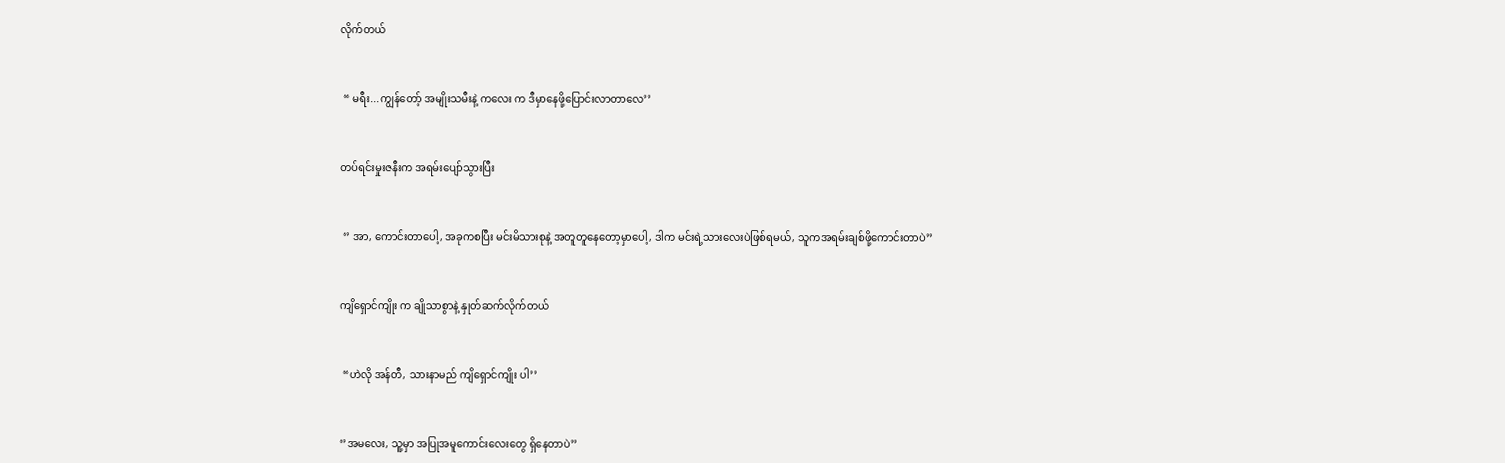လိုက်တယ်


 “ မရီး...ကျွန်တော့် အမျိုးသမီးနဲ့ ကလေး က ဒီမှာနေဖို့ပြောင်းလာတာလေ’’


တပ်ရင်းမှုးဇနီးက အရမ်းပျော်သွားပြီး


 ‘’ အာ, ကောင်းတာပေါ့, အခုကစပြီး မင်းမိသားစုနဲ့ အတူတူနေတော့မှာပေါ့, ဒါက မင်းရဲ့သားလေးပဲဖြစ်ရမယ်, သူကအရမ်းချစ်ဖို့ကောင်းတာပဲ’’


ကျိရှောင်ကျိုး က ချိုသာစွာနဲ့ နှုတ်ဆက်လိုက်တယ်


 “ဟဲလို အန်တီ, သားနာမည် ကျိရှောင်ကျိုး ပါ’’


‘’အမလေး, သူ့မှာ အပြုအမူကောင်းလေးတွေ ရှိနေတာပဲ’’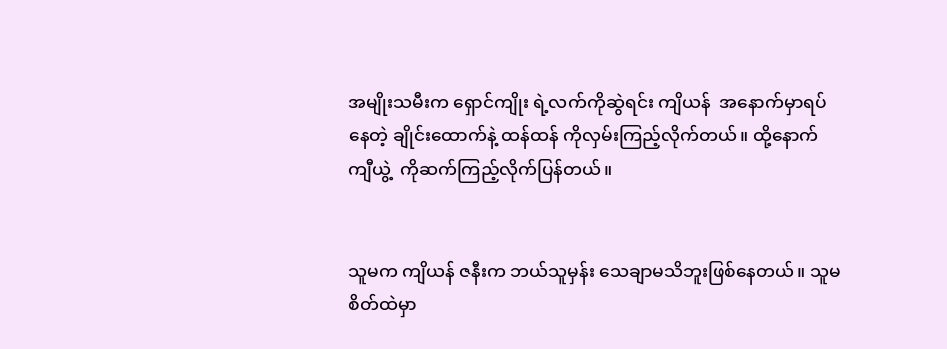အမျိုးသမီးက ရှောင်ကျိုး ရဲ့လက်ကိုဆွဲရင်း ကျိယန်  အနောက်မှာရပ်နေတဲ့ ချိုင်းထောက်နဲ့ ထန်ထန် ကိုလှမ်းကြည့်လိုက်တယ်။ ထို့နောက် ကျီယွဲ့  ကိုဆက်ကြည့်လိုက်ပြန်တယ်။


သူမက ကျိယန် ဇနီးက ဘယ်သူမှန်း သေချာမသိဘူးဖြစ်နေတယ်။ သူမစိတ်ထဲမှာ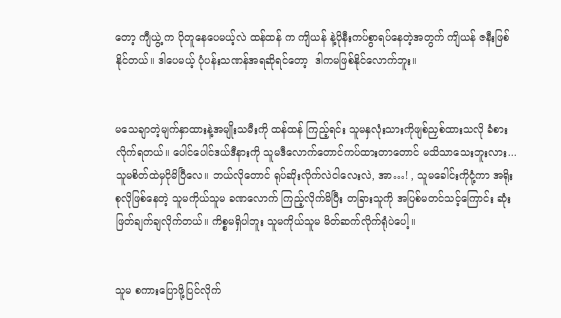တော့ ကျီယွဲ့ က ပိုတူနေပေမယ့်လဲ ထန်ထန် က ကျိယန် နဲ့ပိုနီးကပ်စွာရပ်နေတဲ့အတွက် ကျိယန် ဇနီးဖြစ်နိုင်တယ်။ ဒါပေမယ့် ပုံပန်းသဏန်အရဆိုရင်တော့  ဒါကမဖြစ်နိုင်လောက်ဘူး။


မသေချာတဲ့မျက်နှာထားနဲ့အမျိုးသမီးကို ထန်ထန် ကြည့်ရင်း သူမနှလုံးသားကိုဖျစ်ညှစ်ထားသလို ခံစားလိုက်ရတယ်။ ပေါင်ပေါင်ဒယ်ဒီနားကို သူမဒီလောက်တောင်ကပ်ထားတာတောင် မသိသာသေးဘူးလား...သူမစိတ်ထဲမှငိုမိပြီလေ။ ဘယ်လိုတောင် ရုပ်ဆိုးလိုက်လဲငါလေးလဲ, အာ…! , သူမခေါင်းကိုငုံ့ကာ အရိုးစုလိုဖြစ်နေတဲ့ သူမကိုယ်သူမ ခဏလောက် ကြည့်လိုက်မိပြီး တခြားသူကို အပြစ်မတင်သင့်ကြောင်း ဆုံးဖြတ်ချက်ချလိုက်တယ်။ ကိစ္စမရှိပါဘူး သူမကိုယ်သူမ မိတ်ဆက်လိုက်ရုံပဲပေါ့။


သူမ စကားပြောဖို့ပြင်လိုက်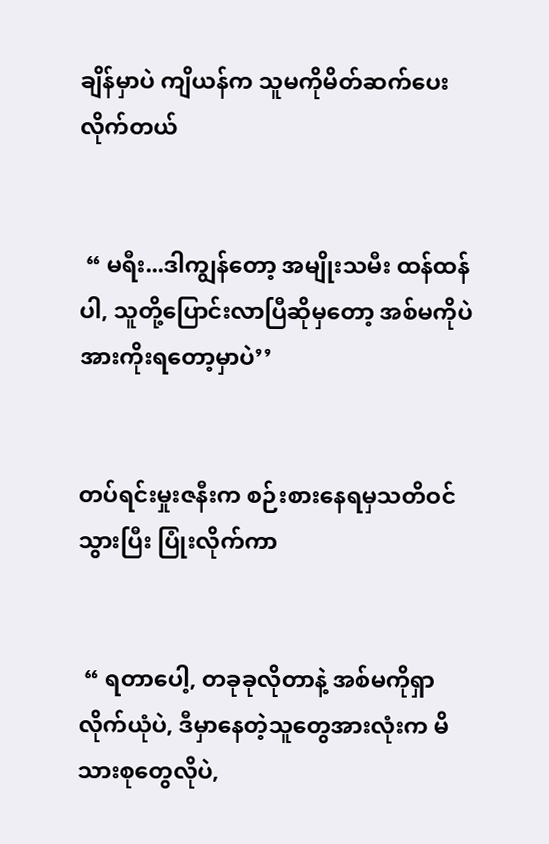ချိန်မှာပဲ ကျိယန်က သူမကိုမိတ်ဆက်ပေးလိုက်တယ်


 “ မရီး...ဒါကျွန်တော့ အမျိုးသမီး ထန်ထန်ပါ, သူတို့ပြောင်းလာပြီဆိုမှတော့ အစ်မကိုပဲအားကိုးရတော့မှာပဲ’’


တပ်ရင်းမှုးဇနီးက စဉ်းစားနေရမှသတိဝင်သွားပြီး ပြုံးလိုက်ကာ


 “ ရတာပေါ့, တခုခုလိုတာနဲ့ အစ်မကိုရှာလိုက်ယုံပဲ, ဒီမှာနေတဲ့သူတွေအားလုံးက မိသားစုတွေလိုပဲ,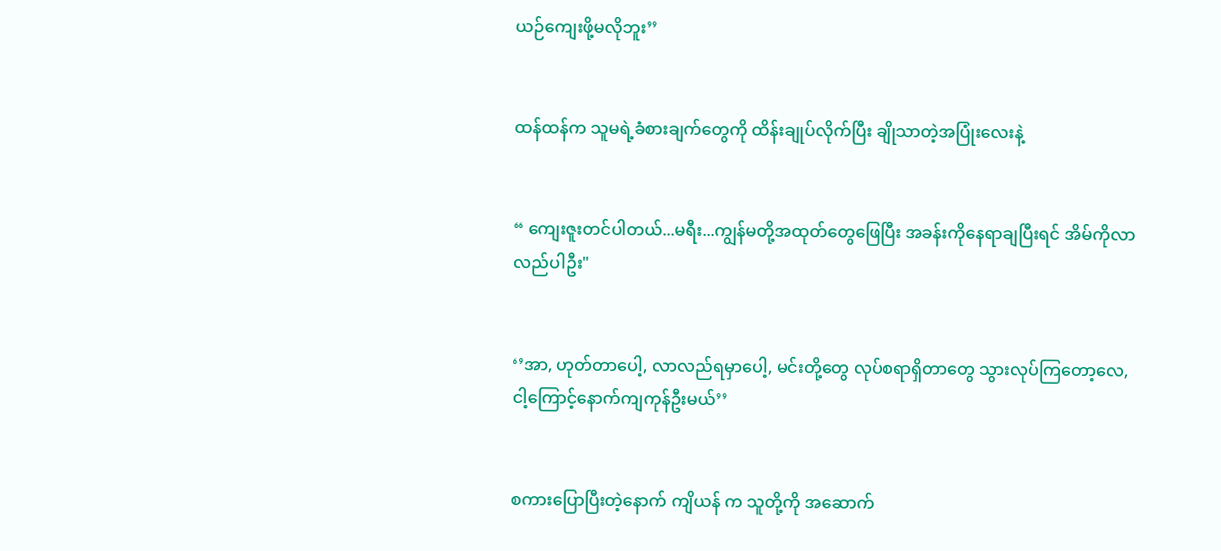ယဉ်ကျေးဖို့မလိုဘူး’’


ထန်ထန်က သူမရဲ့ခံစားချက်တွေကို ထိန်းချုပ်လိုက်ပြီး ချိုသာတဲ့အပြုံးလေးနဲ့


“ ကျေးဇူးတင်ပါတယ်...မရီး...ကျွန်မတို့အထုတ်တွေဖြေပြီး အခန်းကိုနေရာချပြီးရင် အိမ်ကိုလာလည်ပါဦး"


‘’အာ, ဟုတ်တာပေါ့, လာလည်ရမှာပေါ့, မင်းတို့တွေ လုပ်စရာရှိတာတွေ သွားလုပ်ကြတော့လေ, ငါ့ကြောင့်နောက်ကျကုန်ဦးမယ်’’


စကားပြောပြီးတဲ့နောက် ကျိယန် က သူတို့ကို အဆောက်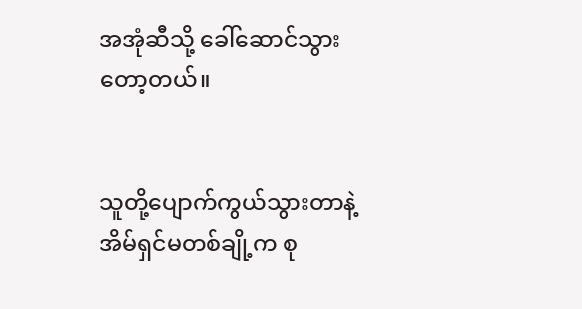အအုံဆီသို့ ခေါ်ဆောင်သွားတော့တယ်။


သူတို့ပျောက်ကွယ်သွားတာနဲ့ အိမ်ရှင်မတစ်ချို့က စု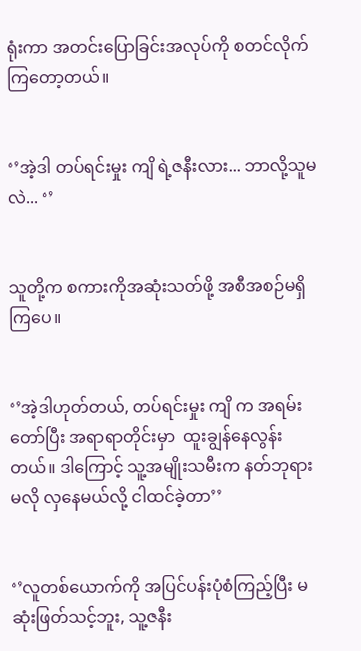ရုံးကာ အတင်းပြောခြင်းအလုပ်ကို စတင်လိုက်ကြတော့တယ်။


‘’အဲ့ဒါ တပ်ရင်းမှုး ကျိ ရဲ့ဇနီးလား... ဘာလို့သူမလဲ... ‘’


သူတို့က စကားကိုအဆုံးသတ်ဖို့ အစီအစဉ်မရှိကြပေ။


‘’အဲ့ဒါဟုတ်တယ်, တပ်ရင်းမှုး ကျိ က အရမ်းတော်ပြီး အရာရာတိုင်းမှာ  ထူးချွန်နေလွန်းတယ်။ ဒါကြောင့် သူ့အမျိုးသမီးက နတ်ဘုရားမလို လှနေမယ်လို့ ငါထင်ခဲ့တာ’’


‘’လူတစ်ယောက်ကို အပြင်ပန်းပုံစံကြည့်ပြီး မဆုံးဖြတ်သင့်ဘူး, သူ့ဇနီး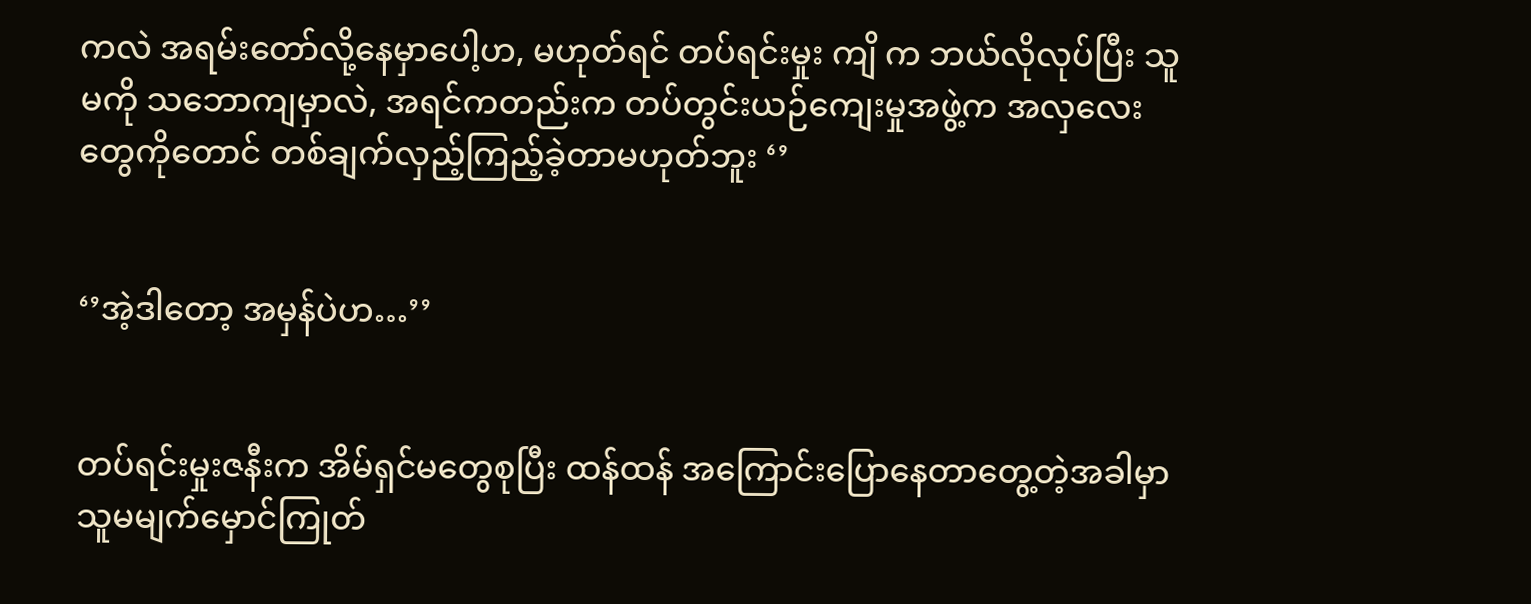ကလဲ အရမ်းတော်လို့နေမှာပေါ့ဟ, မဟုတ်ရင် တပ်ရင်းမှုး ကျိ က ဘယ်လိုလုပ်ပြီး သူမကို သဘောကျမှာလဲ, အရင်ကတည်းက တပ်တွင်းယဉ်ကျေးမှုအဖွဲ့က အလှလေးတွေကိုတောင် တစ်ချက်လှည့်ကြည့်ခဲ့တာမဟုတ်ဘူး ‘’


‘’အဲ့ဒါတော့ အမှန်ပဲဟ…’’


တပ်ရင်းမှုးဇနီးက အိမ်ရှင်မတွေစုပြီး ထန်ထန် အကြောင်းပြောနေတာတွေ့တဲ့အခါမှာ သူမမျက်မှောင်ကြုတ်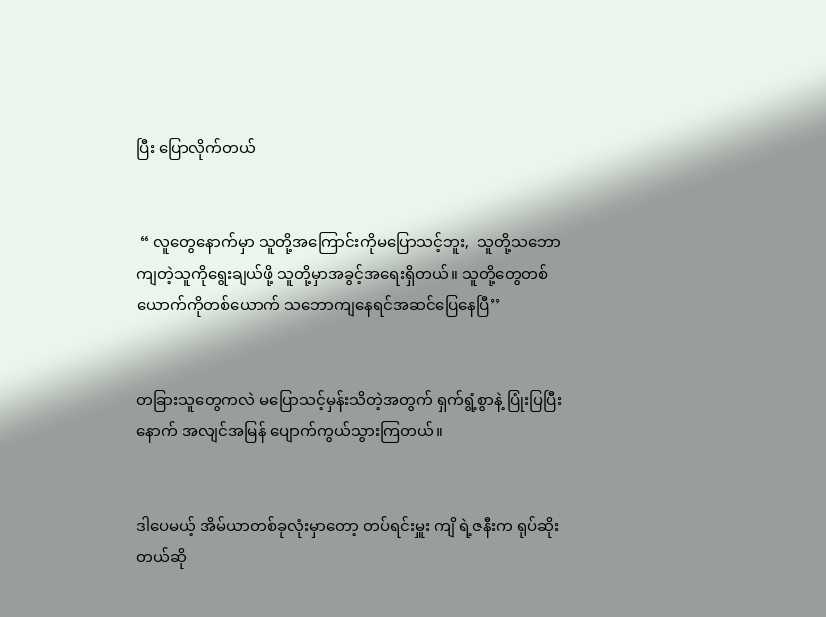ပြီး ပြောလိုက်တယ်


 “ လူတွေနောက်မှာ သူတို့အကြောင်းကိုမပြောသင့်ဘူး,  သူတို့သဘောကျတဲ့သူကိုရွေးချယ်ဖို့ သူတို့မှာအခွင့်အရေးရှိတယ်။ သူတို့တွေတစ်ယောက်ကိုတစ်ယောက် သဘောကျနေရင်အဆင်ပြေနေပြီ’’


တခြားသူတွေကလဲ မပြောသင့်မှန်းသိတဲ့အတွက် ရှက်ရွံ့စွာနဲ့ ပြုံးပြပြီးနောက် အလျင်အမြန် ပျောက်ကွယ်သွားကြတယ်။


ဒါပေမယ့် အိမ်ယာတစ်ခုလုံးမှာတော့ တပ်ရင်းမှူး ကျိ ရဲ့ဇနီးက ရုပ်ဆိုးတယ်ဆို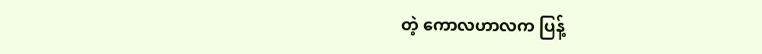တဲ့ ကောလဟာလက ပြန့်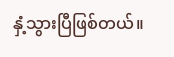နှံ့သွားပြီဖြစ်တယ်။